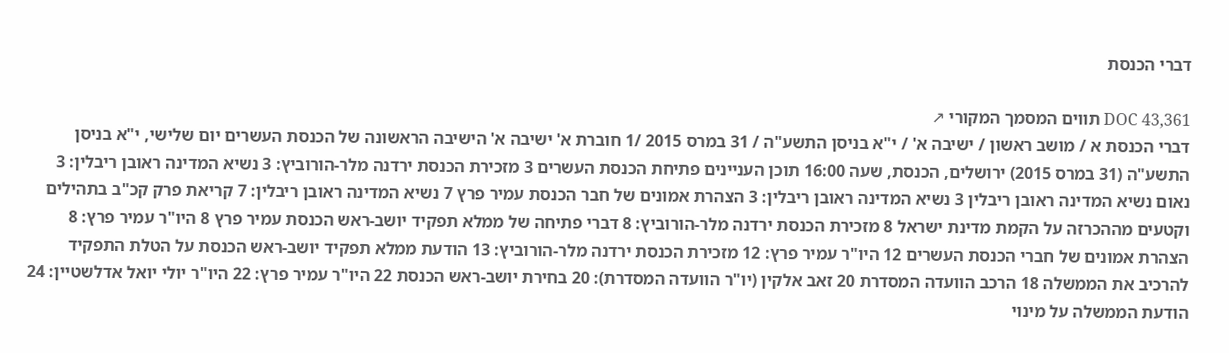דברי הכנסת

DOC 43,361 תווים המסמך המקורי ↗
דברי הכנסת א / מושב ראשון / ישיבה א' / י"א בניסן התשע"ה / 31 במרס 2015 /1 חוברת א' ישיבה א' הישיבה הראשונה של הכנסת העשרים יום שלישי, י"א בניסן התשע"ה (31 במרס 2015) ירושלים, הכנסת, שעה 16:00 תוכן העניינים פתיחת הכנסת העשרים 3 מזכירת הכנסת ירדנה מלר-הורוביץ: 3 נשיא המדינה ראובן ריבלין: 3 נאום נשיא המדינה ראובן ריבלין 3 נשיא המדינה ראובן ריבלין: 3 הצהרת אמונים של חבר הכנסת עמיר פרץ 7 נשיא המדינה ראובן ריבלין: 7 קריאת פרק קכ"ב בתהילים וקטעים מההכרזה על הקמת מדינת ישראל 8 מזכירת הכנסת ירדנה מלר-הורוביץ: 8 דברי פתיחה של ממלא תפקיד יושב-ראש הכנסת עמיר פרץ 8 היו"ר עמיר פרץ: 8 הצהרת אמונים של חברי הכנסת העשרים 12 היו"ר עמיר פרץ: 12 מזכירת הכנסת ירדנה מלר-הורוביץ: 13 הודעת ממלא תפקיד יושב-ראש הכנסת על הטלת התפקיד להרכיב את הממשלה 18 הרכב הוועדה המסדרת 20 זאב אלקין (יו"ר הוועדה המסדרת): 20 בחירת יושב-ראש הכנסת 22 היו"ר עמיר פרץ: 22 היו"ר יולי יואל אדלשטיין: 24 הודעת הממשלה על מינוי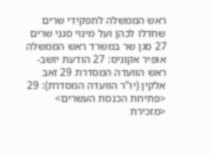ראש הממשלה לתפקידי שרים שחדלו לכהן ועל מינוי סגני שרים 27 סגן שר במשרד ראש הממשלה אופיר אקוניס: 27 הודעת יושב-ראש הוועדה המסדרת 29 זאב אלקין (יו"ר הוועדה המסדרת): 29 <פתיחת הכנסת העשרים> <מזכירת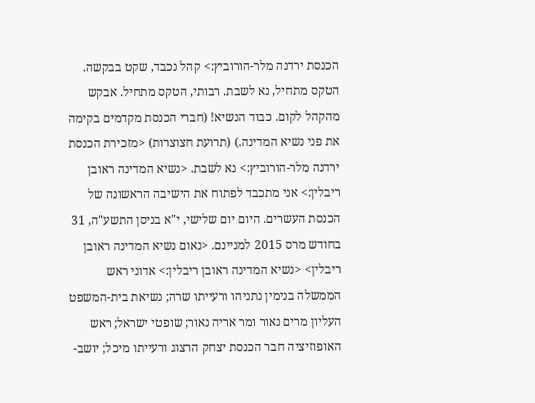הכנסת ירדנה מלר-הורוביץ:> קהל נכבד, שקט בבקשה. הטקס מתחיל, נא לשבת. רבותי, הטקס מתחיל. אבקש מהקהל לקום. כבוד הנשיא! (חברי הכנסת מקדמים בקימה את פני נשיא המדינה.) (תרועת חצוצרות) <מזכירת הכנסת ירדנה מלר-הורוביץ:> נא לשבת. <נשיא המדינה ראובן ריבלין:> אני מתכבד לפתוח את הישיבה הראשונה של הכנסת העשרים. היום יום שלישי, י"א בניסן התשע"ה, 31 בחודש מרס 2015 למניינם. <נאום נשיא המדינה ראובן ריבלין> <נשיא המדינה ראובן ריבלין:> אדוני ראש הממשלה בנימין נתניהו ורעייתו שרה; נשיאת בית-המשפט העליון מרים נאור ומר אריה נאור; שופטי ישראל; ראש האופוזיציה חבר הכנסת יצחק הרצוג ורעייתו מיכל; יושב-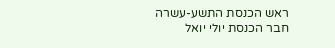ראש הכנסת התשע-עשרה חבר הכנסת יולי יואל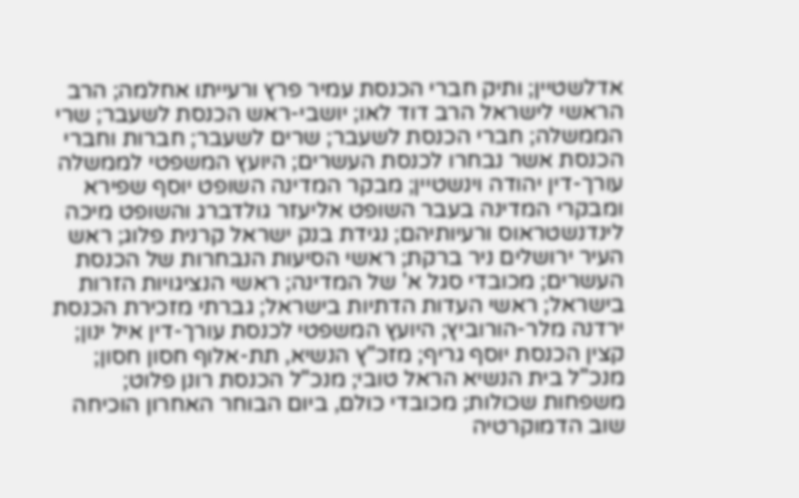אדלשטיין; ותיק חברי הכנסת עמיר פרץ ורעייתו אחלמה; הרב הראשי לישראל הרב דוד לאו; יושבי-ראש הכנסת לשעבר; שרי הממשלה; חברי הכנסת לשעבר; שרים לשעבר; חברות וחברי הכנסת אשר נבחרו לכנסת העשרים; היועץ המשפטי לממשלה עורך-דין יהודה וינשטיין; מבקר המדינה השופט יוסף שפירא ומבקרי המדינה בעבר השופט אליעזר גולדברג והשופט מיכה לינדנשטראוס ורעיותיהם; נגידת בנק ישראל קרנית פלוג; ראש העיר ירושלים ניר ברקת; ראשי הסיעות הנבחרות של הכנסת העשרים; מכובדי סגל א' של המדינה; ראשי הנציגויות הזרות בישראל; ראשי העדות הדתיות בישראל; גברתי מזכירת הכנסת ירדנה מלר-הורוביץ; היועץ המשפטי לכנסת עורך-דין איל ינון; קצין הכנסת יוסף גריף; מזכ"ץ הנשיא, תת-אלוף חסון חסון; מנכ"ל בית הנשיא הראל טובי; מנכ"ל הכנסת רונן פלוט; משפחות שכולות; מכובדי כולם, ביום הבוחר האחרון הוכיחה שוב הדמוקרטיה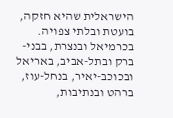הישראלית שהיא חזקה, בועטת ובלתי צפויה. בכרמיאל ובנצרת, בבני-ברק ובתל-אביב, באריאל ובכוכב-יאיר, בנחל-עוז, ברהט ובנתיבות,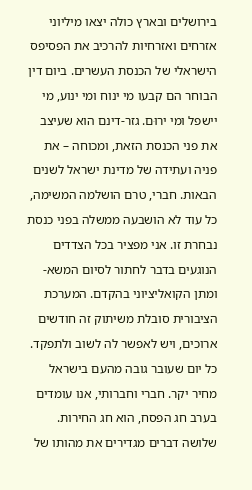בירושלים ובארץ כולה יצאו מיליוני אזרחים ואזרחיות להרכיב את הפסיפס הישראלי של הכנסת העשרים. ביום דין הבוחר הם קבעו מי ינוח ומי ינוע, מי יישפל ומי ירוּם. גזר-דינם הוא שעיצב את פני הכנסת הזאת, ומכוחה – את פניה ועתידה של מדינת ישראל לשנים הבאות. חברי, טרם הושלמה המשימה, כל עוד לא הושבעה ממשלה בפני כנסת נבחרת זו. אני מפציר בכל הצדדים הנוגעים בדבר לחתור לסיום המשא-ומתן הקואליציוני בהקדם. המערכת הציבורית סובלת משיתוק זה חודשים ארוכים, ויש לאפשר לה לשוב ולתפקד. כל יום שעובר גובה מהעם בישראל מחיר יקר. חברי וחברותי, אנו עומדים בערב חג הפסח, הוא חג החירות. שלושה דברים מגדירים את מהותו של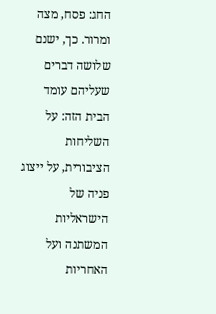החג: פסח, מצה ומרור. כך, ישנם שלושה דברים שעליהם עומד הבית הזה: על השליחות הציבורית, על ייצוג פניה של הישראליות המשתנה ועל האחריות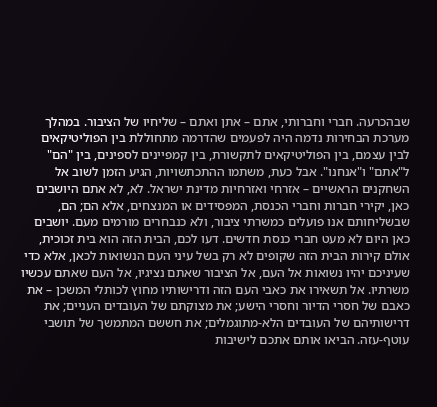שבהכרעה. חברי וחברותי, אתם – אתן ואתם – שליחיו של הציבור. במהלך מערכת הבחירות נדמה היה לפעמים שהדרמה מתחוללת בין הפוליטיקאים לבין עצמם, בין הפוליטיקאים לתקשורת, בין קמפיינים לספינים, בין "הם" ל"אתם" ו"אנחנו". אבל כעת, משתמו ההתכתשויות, הגיע הזמן לשוב אל השחקנים הראשיים – אזרחי ואזרחיות מדינת ישראל. לא, לא אתם היושבים כאן, יקירי חברות וחברי הכנסת, המפסידים או המנצחים, אלא הם; הם, שבשליחותם אנו פועלים כמשרתי ציבור, ולא כנבחרים מורמים מעם. יושבים כאן היום לא מעט חברי כנסת חדשים. דעו לכם, הבית הזה הוא בית זכוכית, אולם קירות הבית הזה שקופים לא רק בשל עיני העם הנשואות לכאן, אלא כדי שעיניכם יהיו נשואות אל העם, אל הציבור שאתם נציגיו, אל העם שאתם עכשיו משרתיו. אל תשאירו את כאבי העם הזה ודרישותיו מחוץ לכותלי המשכן – את כאבם של חסרי הדיור וחסרי הישע; את מצוקתם של העובדים העניים; את דרישותיהם של העובדים הלא-מתוגמלים; את חששם המתמשך של תושבי עוטף-עזה. הביאו אותם אתכם לישיבות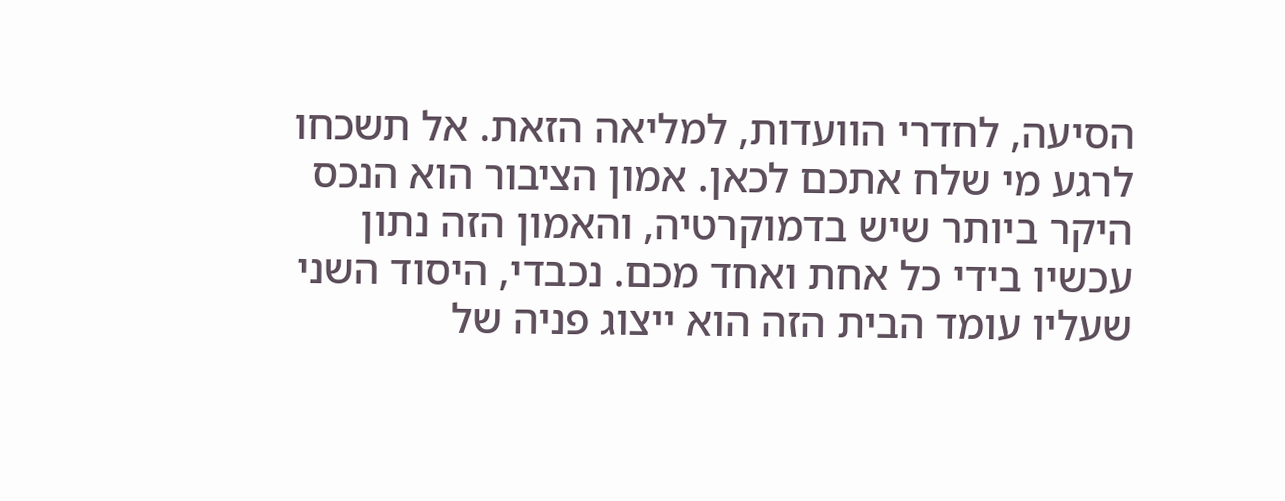הסיעה, לחדרי הוועדות, למליאה הזאת. אל תשכחו לרגע מי שלח אתכם לכאן. אמון הציבור הוא הנכס היקר ביותר שיש בדמוקרטיה, והאמון הזה נתון עכשיו בידי כל אחת ואחד מכם. נכבדי, היסוד השני שעליו עומד הבית הזה הוא ייצוג פניה של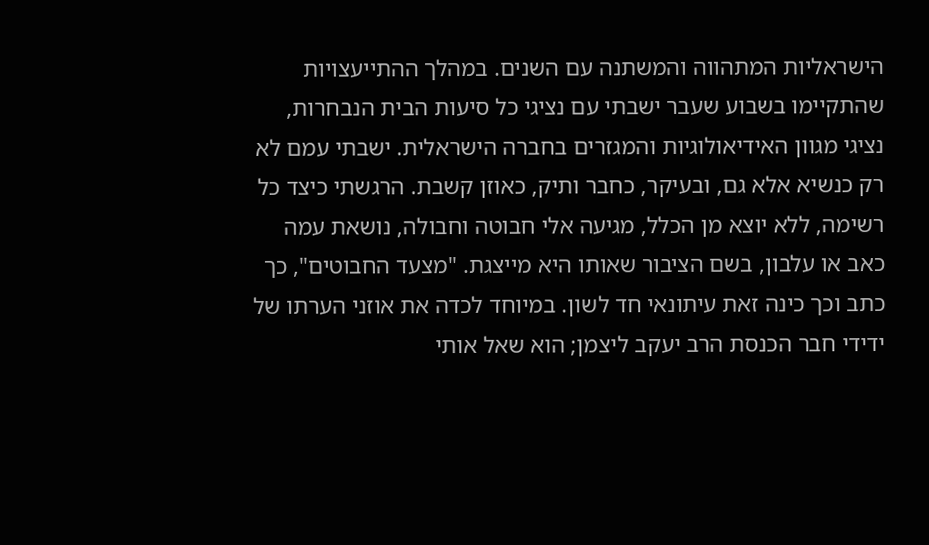הישראליות המתהווה והמשתנה עם השנים. במהלך ההתייעצויות שהתקיימו בשבוע שעבר ישבתי עם נציגי כל סיעות הבית הנבחרות, נציגי מגוון האידיאולוגיות והמגזרים בחברה הישראלית. ישבתי עמם לא רק כנשיא אלא גם, ובעיקר, כחבר ותיק, כאוזן קשבת. הרגשתי כיצד כל רשימה, ללא יוצא מן הכלל, מגיעה אלי חבוטה וחבולה, נושאת עמה כאב או עלבון, בשם הציבור שאותו היא מייצגת. "מצעד החבוטים", כך כתב וכך כינה זאת עיתונאי חד לשון. במיוחד לכדה את אוזני הערתו של ידידי חבר הכנסת הרב יעקב ליצמן; הוא שאל אותי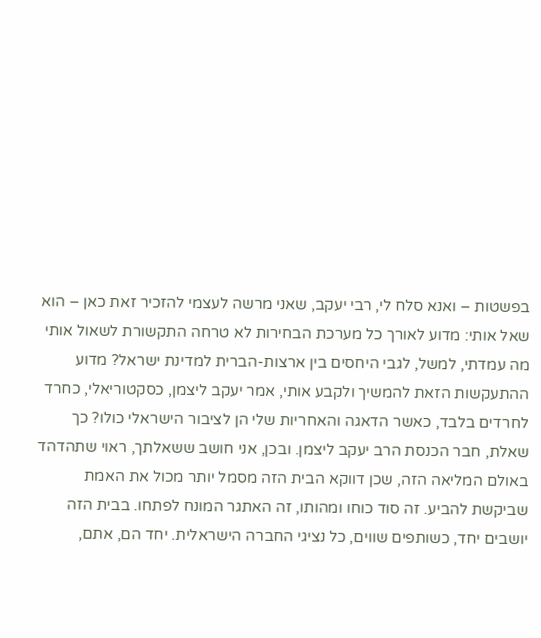בפשטות – ואנא סלח לי, רבי יעקב, שאני מרשה לעצמי להזכיר זאת כאן – הוא שאל אותי: מדוע לאורך כל מערכת הבחירות לא טרחה התקשורת לשאול אותי מה עמדתי, למשל, לגבי היחסים בין ארצות-הברית למדינת ישראל? מדוע ההתעקשות הזאת להמשיך ולקבע אותי, אמר יעקב ליצמן, כסקטוריאלי, כחרד לחרדים בלבד, כאשר הדאגה והאחריות שלי הן לציבור הישראלי כולו? כך שאלת, חבר הכנסת הרב יעקב ליצמן. ובכן, אני חושב ששאלתך, ראוי שתהדהד באולם המליאה הזה, שכן דווקא הבית הזה מסמל יותר מכול את האמת שביקשת להביע. זה סוד כוחו ומהותו, זה האתגר המונח לפתחו. בבית הזה יושבים יחד, כשותפים שווים, כל נציגי החברה הישראלית. יחד הם, אתם,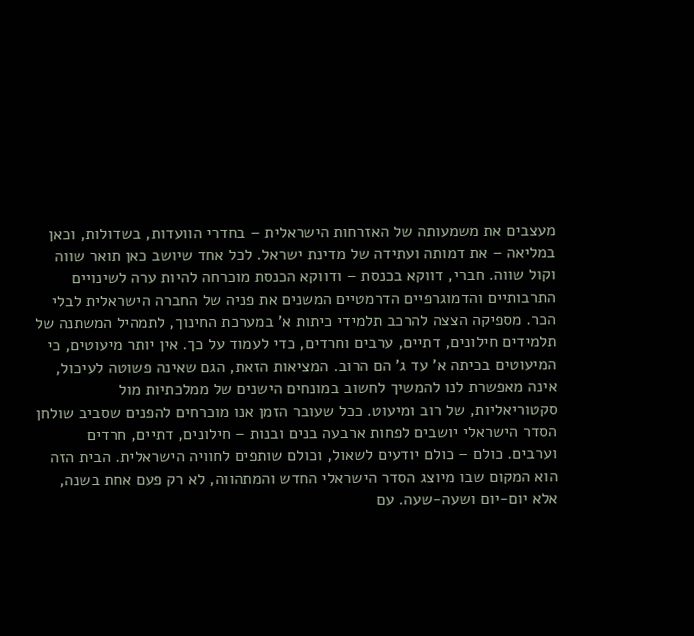מעצבים את משמעותה של האזרחות הישראלית – בחדרי הוועדות, בשדולות, וכאן במליאה – את דמותה ועתידה של מדינת ישראל. לכל אחד שיושב כאן תואר שווה וקול שווה. חברי, דווקא בכנסת – ודווקא הכנסת מוכרחה להיות ערה לשינויים התרבותיים והדמוגרפיים הדרמטיים המשנים את פניה של החברה הישראלית לבלי הכר. מספיקה הצצה להרכב תלמידי כיתות א' במערכת החינוך, לתמהיל המשתנה של תלמידים חילונים, דתיים, ערבים וחרדים, כדי לעמוד על כך. אין יותר מיעוטים, כי המיעוטים בכיתה א' עד ג' הם הרוב. המציאות הזאת, הגם שאינה פשוטה לעיכול, אינה מאפשרת לנו להמשיך לחשוב במונחים הישנים של ממלכתיות מול סקטוריאליות, של רוב ומיעוט. ככל שעובר הזמן אנו מוכרחים להפנים שסביב שולחן הסדר הישראלי יושבים לפחות ארבעה בנים ובנות – חילונים, דתיים, חרדים וערבים. כולם – כולם יודעים לשאול, וכולם שותפים לחוויה הישראלית. הבית הזה הוא המקום שבו מיוצג הסדר הישראלי החדש והמתהווה, לא רק פעם אחת בשנה, אלא יום-יום ושעה-שעה. עם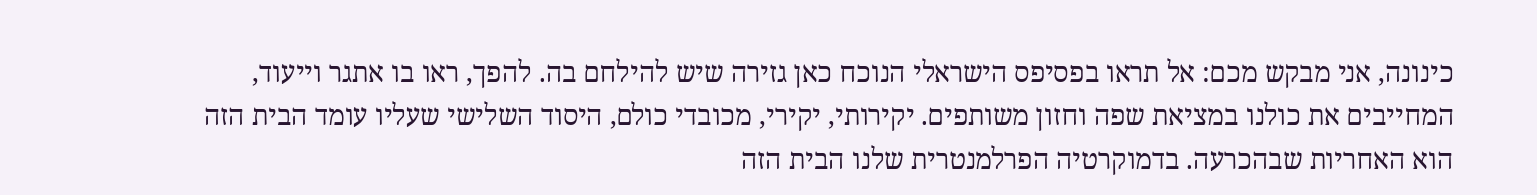כינונה, אני מבקש מכם: אל תראו בפסיפס הישראלי הנוכח כאן גזירה שיש להילחם בה. להפך, ראו בו אתגר וייעוד, המחייבים את כולנו במציאת שפה וחזון משותפים. יקירותי, יקירי, מכובדי כולם, היסוד השלישי שעליו עומד הבית הזה הוא האחריות שבהכרעה. בדמוקרטיה הפרלמנטרית שלנו הבית הזה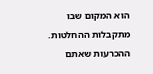הוא המקום שבו מתקבלות ההחלטות. ההכרעות שאתם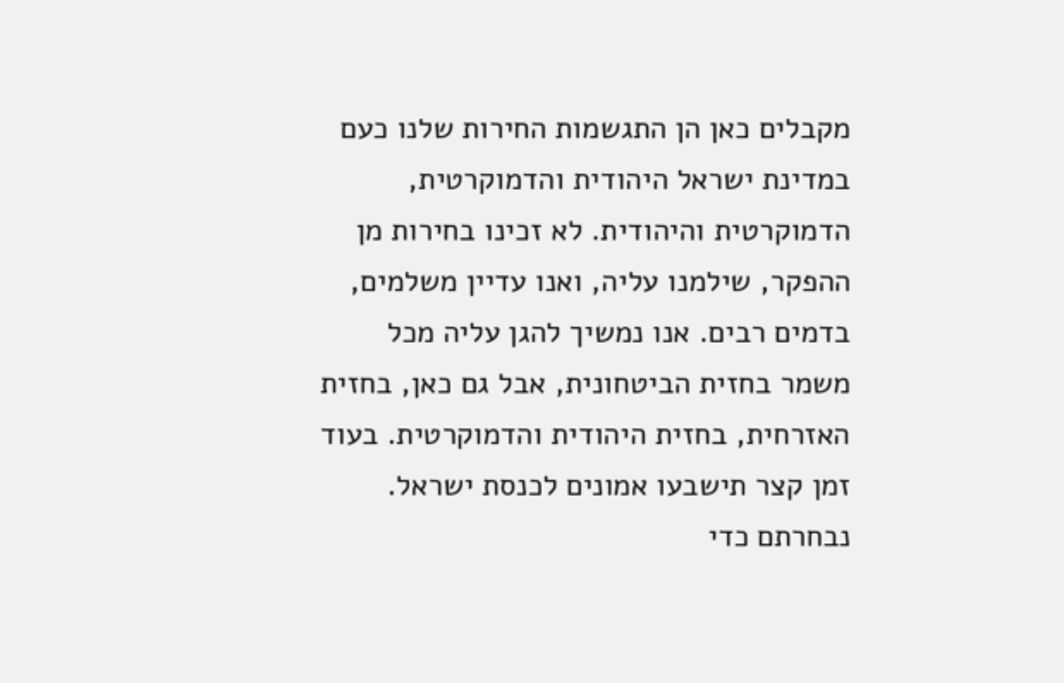מקבלים כאן הן התגשמות החירות שלנו כעם במדינת ישראל היהודית והדמוקרטית, הדמוקרטית והיהודית. לא זכינו בחירות מן ההפקר, שילמנו עליה, ואנו עדיין משלמים, בדמים רבים. אנו נמשיך להגן עליה מכל משמר בחזית הביטחונית, אבל גם כאן, בחזית האזרחית, בחזית היהודית והדמוקרטית. בעוד זמן קצר תישבעו אמונים לכנסת ישראל. נבחרתם כדי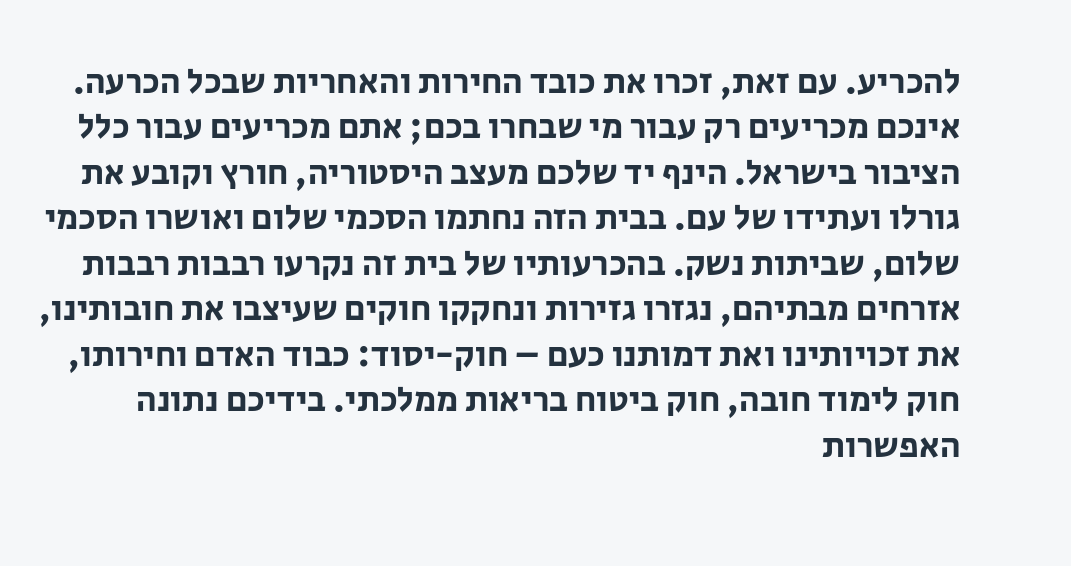להכריע. עם זאת, זכרו את כובד החירות והאחריות שבכל הכרעה. אינכם מכריעים רק עבור מי שבחרו בכם; אתם מכריעים עבור כלל הציבור בישראל. הינף יד שלכם מעצב היסטוריה, חורץ וקובע את גורלו ועתידו של עם. בבית הזה נחתמו הסכמי שלום ואושרו הסכמי שלום, שביתות נשק. בהכרעותיו של בית זה נקרעו רבבות רבבות אזרחים מבתיהם, נגזרו גזירות ונחקקו חוקים שעיצבו את חובותינו, את זכויותינו ואת דמותנו כעם – חוק-יסוד: כבוד האדם וחירותו, חוק לימוד חובה, חוק ביטוח בריאות ממלכתי. בידיכם נתונה האפשרות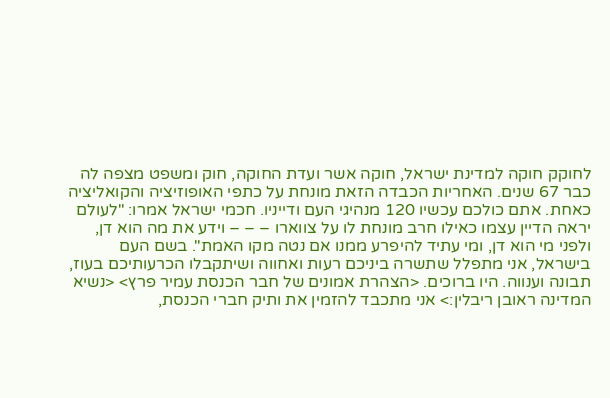לחוקק חוקה למדינת ישראל, חוקה אשר ועדת החוקה, חוק ומשפט מצפה לה כבר 67 שנים. האחריות הכבדה הזאת מונחת על כתפי האופוזיציה והקואליציה כאחת. אתם כולכם עכשיו 120 מנהיגי העם ודייניו. חכמי ישראל אמרו: "לעולם יראה הדיין עצמו כאילו חרב מונחת לו על צווארו – – – וידע את מה הוא דן, ולפני מי הוא דן, ומי עתיד להיפרע ממנו אם נטה מקו האמת". בשם העם בישראל, אני מתפלל שתשרה ביניכם רעות ואחווה ושיתקבלו הכרעותיכם בעוז, תבונה וענווה. היו ברוכים. <הצהרת אמונים של חבר הכנסת עמיר פרץ> <נשיא המדינה ראובן ריבלין:> אני מתכבד להזמין את ותיק חברי הכנסת,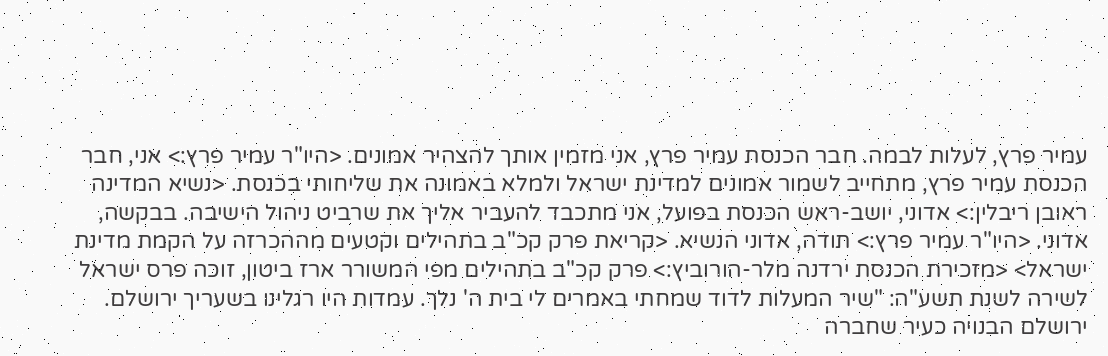עמיר פרץ, לעלות לבמה. חבר הכנסת עמיר פרץ, אני מזמין אותך להצהיר אמונים. <היו"ר עמיר פרץ:> אני, חבר הכנסת עמיר פרץ, מתחייב לשמור אמונים למדינת ישראל ולמלא באמונה את שליחותי בכנסת. <נשיא המדינה ראובן ריבלין:> אדוני, יושב-ראש הכנסת בפועל, אני מתכבד להעביר אליך את שרביט ניהול הישיבה. בבקשה, אדוני. <היו"ר עמיר פרץ:> תודה, אדוני הנשיא. <קריאת פרק קכ"ב בתהילים וקטעים מההכרזה על הקמת מדינת ישראל> <מזכירת הכנסת ירדנה מלר-הורוביץ:> פרק קכ"ב בתהילים מפי המשורר ארז ביטון, זוכה פרס ישראל לשירה לשנת תשע"ה: "שיר המעלות לדוד שמחתי באמרים לי בית ה' נלך. עמדות היו רגלינו בשעריך ירושלם. ירושלם הבנויה כעיר שחברה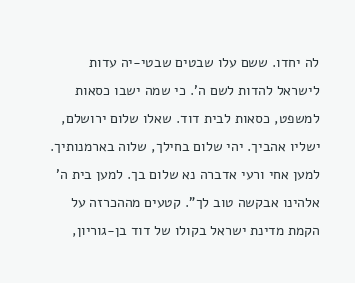לה יחדו. ששם עלו שבטים שבטי-יה עדות לישראל להדות לשם ה'. כי שמה ישבו כסאות למשפט, כסאות לבית דוד. שאלו שלום ירושלם, ישליו אהביך. יהי שלום בחילך, שלוה בארמנותיך. למען אחי ורעי אדברה נא שלום בך. למען בית ה' אלהינו אבקשה טוב לך". קטעים מההכרזה על הקמת מדינת ישראל בקולו של דוד בן-גוריון,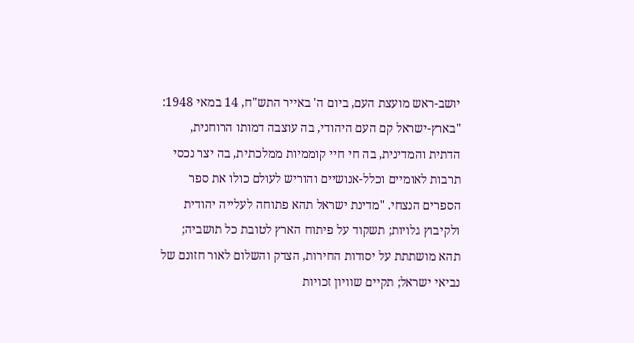יושב-ראש מועצת העם, ביום ה' באייר התש"ח, 14 במאי 1948: "בארץ-ישראל קם העם היהודי, בה עוצבה דמותו הרוחנית, הדתית והמדינית, בה חי חיי קוממיות ממלכתית, בה יצר נכסי תרבות לאומיים וכלל-אנושיים והוריש לעולם כולו את ספר הספרים הנצחי. "מדינת ישראל תהא פתוחה לעלייה יהודית ולקיבוץ גלויות; תשקוד על פיתוח הארץ לטובת כל תושביה; תהא מושתתת על יסודות החירות, הצדק והשלום לאור חזונם של נביאי ישראל; תקיים שוויון זכויות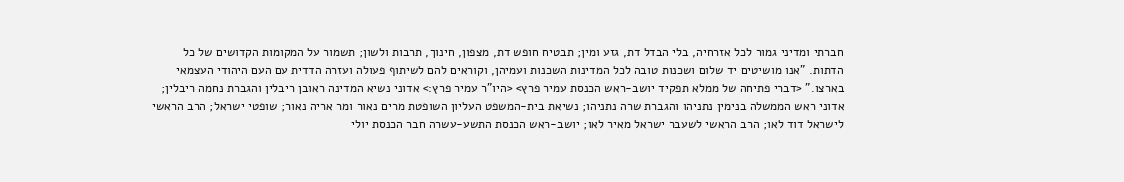חברתי ומדיני גמור לכל אזרחיה, בלי הבדל דת, גזע ומין; תבטיח חופש דת, מצפון, חינוך, תרבות ולשון; תשמור על המקומות הקדושים של כל הדתות. "אנו מושיטים יד שלום ושכנות טובה לכל המדינות השכנות ועמיהן, וקוראים להם לשיתוף פעולה ועזרה הדדית עם העם היהודי העצמאי בארצו." <דברי פתיחה של ממלא תפקיד יושב-ראש הכנסת עמיר פרץ> <היו"ר עמיר פרץ:> אדוני נשיא המדינה ראובן ריבלין והגברת נחמה ריבלין; אדוני ראש הממשלה בנימין נתניהו והגברת שרה נתניהו; נשיאת בית-המשפט העליון השופטת מרים נאור ומר אריה נאור; שופטי ישראל; הרב הראשי לישראל דוד לאו; הרב הראשי לשעבר ישראל מאיר לאו; יושב-ראש הכנסת התשע-עשרה חבר הכנסת יולי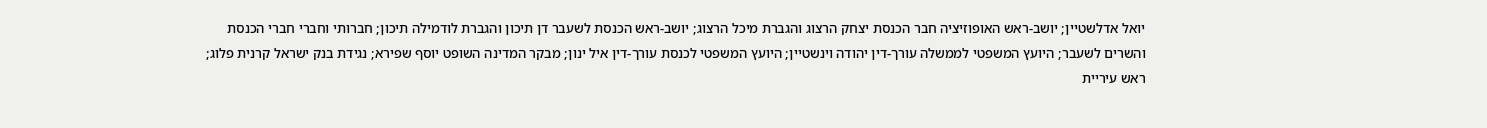יואל אדלשטיין; יושב-ראש האופוזיציה חבר הכנסת יצחק הרצוג והגברת מיכל הרצוג; יושב-ראש הכנסת לשעבר דן תיכון והגברת לודמילה תיכון; חברותי וחברי חברי הכנסת והשרים לשעבר; היועץ המשפטי לממשלה עורך-דין יהודה וינשטיין; היועץ המשפטי לכנסת עורך-דין איל ינון; מבקר המדינה השופט יוסף שפירא; נגידת בנק ישראל קרנית פלוג; ראש עיריית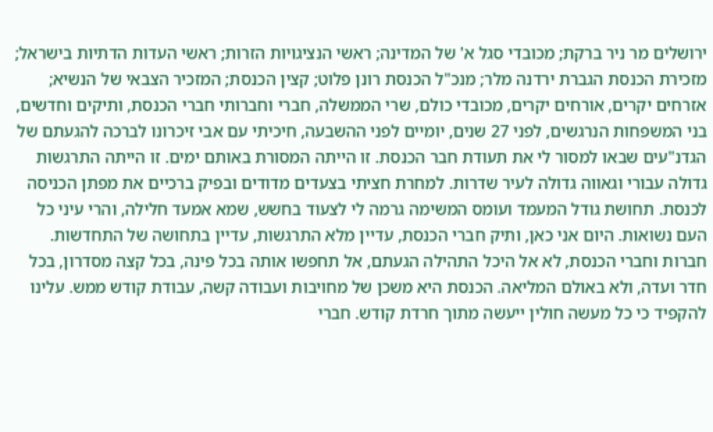ירושלים מר ניר ברקת; מכובדי סגל א' של המדינה; ראשי הנציגויות הזרות; ראשי העדות הדתיות בישראל; מזכירת הכנסת הגברת ירדנה מלר; מנכ"ל הכנסת רונן פלוט; קצין הכנסת; המזכיר הצבאי של הנשיא; אזרחים יקרים, אורחים יקרים, מכובדי כולם, שרי הממשלה, חברי וחברותי חברי הכנסת, ותיקים וחדשים, בני המשפחות הנרגשים, לפני 27 שנים, יומיים לפני ההשבעה, חיכיתי עם אבי זיכרונו לברכה להגעתם של הגדנ"עים שבאו למסור לי את תעודת חבר הכנסת. זו הייתה המסורת באותם ימים. זו הייתה התרגשות גדולה עבורי וגאווה גדולה לעיר שדרות. למחרת חציתי בצעדים מדודים ובפיק ברכיים את מפתן הכניסה לכנסת. תחושת גודל המעמד ועומס המשימה גרמה לי לצעוד בחשש, שמא אמעד חלילה, והרי עיני כל העם נשואות. היום אני כאן, ותיק חברי הכנסת, עדיין מלא התרגשות, עדיין בתחושה של התחדשות. חברות וחברי הכנסת, לא אל היכל התהילה הגעתם, אל תחפשו אותה בכל פינה, בכל קצה מסדרון, בכל חדר ועדה, ולא באולם המליאה. הכנסת היא משכן של מחויבות ועבודה קשה, עבודת קודש ממש. עלינו להקפיד כי כל מעשה חולין ייעשה מתוך חרדת קודש. חברי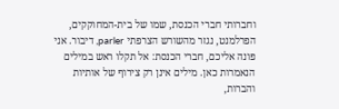וחברותי חברי הכנסת, שמו של בית-המחוקקים, הפרלמנט, נגזר מהשורש הצרפתי parler, דיבור. אני פונה אליכם, חברי הכנסת: אל תקלו ראש במילים הנאמרות כאן. מילים אינן רק צירוף של אותיות והברות,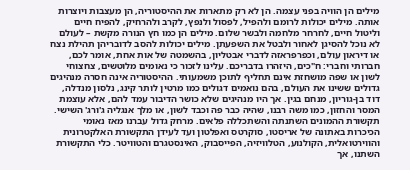מילים הן הוויה בפני עצמה. הן לא רק מתארות את ההיסטוריה, הן מעצבות ויוצרות אותה. מילים יכולות לרומם ולהפיל, לפסול ולנפץ, לקרב ולהרחיק, להפיח חיים וליטול חיים, לחרחר מלחמה ולבשר שלום. מילים הן כמו חץ הנורה מקשת – לעולם לא נוכל להסיגן לאחור ולבטל את השפעתן. מילים יכולות להסב לדובריהן תהילת נצח או דיראון עולם, וכפרפראזה לדברי אבטליון, בהשמטה של אות אחת, אומר לכם, חברותי וחברי: ח"כים, היזהרו בדבריכם. עלינו לזכור כי נאומים מלוטשים, צחצוחי לשון או שפה מושחזת אינם תחליף לתוכן משמעותי. ההיסטוריה אינה חסרה מנהיגים גדולים ששינו את העולם, בהם נואמים דגולים כמו מרטין לותר קינג, נלסון מנדלה, דוד בן-גוריון, מנחם בגין. אך היו מנהיגים שלא כושר הדיבור עמד להם, אלא עוצמת המסר והחזון, כמו משה רבנו, שהיה כבר פה וכבד לשון, או מלך אנגליה ג'ורג' השישי. תקשורת ההמונים השתנתה והשתכללה פלאים. מרחק גדול עברנו מאז נאומי הכיכרות באתונה של אריסטו, סוקרטס ואפלטון ועד לעידן התקשורת האלקטרונית והווירטואלית, הקולנוע, הטלוויזיה, הפייסבוק, האינסטגרם והטוויטר. כלי התקשורת השתנו, אך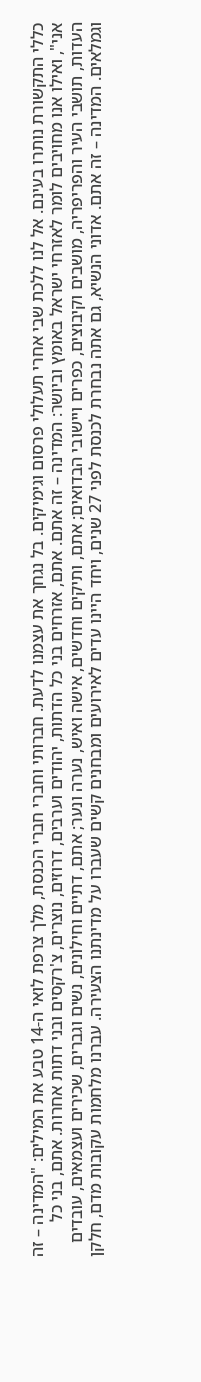כללי התקשורת נותרו בעינם. אל לנו ללכת שבי אחרי תעלולי פרסום וגימיקים. בל נגחך את עצמנו לדעת. חברותי וחברי חברי הכנסת, מלך צרפת לואי ה-14 טבע את המילים: "המדינה – זה אני", ואילו אנו מחויבים לומר לאזרחי ישראל באומץ וביושר: המדינה – זה אתם. אתם, אזרחים בני כל הדתות, יהודים וערבים, דרוזים, נוצרים, צ'רקסים ובני דתות אחרות. אתם, בני כל העדות, תושבי העיר והפריפריה, מושבים וקיבוצים, כפרים ויישובי הבדואים; אתם, ותיקים וחדשים, אישה ואיש, נערה ונער; אתם, דתיים וחילונים, נשים וגברים, שכירים ועצמאים, עובדים וגמלאים. המדינה – זה אתם. אדוני הנשיא, גם אתה נבחרת לכנסת לפני 27 שנים, ויחד היינו עדים לאירועים ומבחנים קשים שעברו על מדינתנו הצעירה. עברנו מלחמות עקובות מדם, חלקן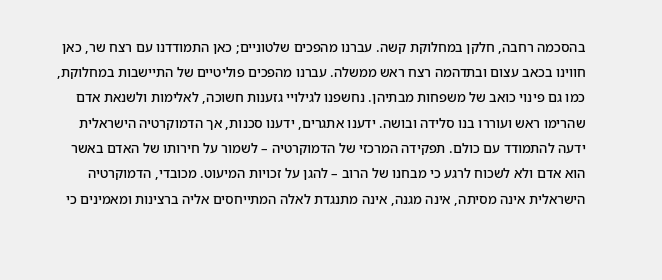בהסכמה רחבה, חלקן במחלוקת קשה. עברנו מהפכים שלטוניים; כאן התמודדנו עם רצח שר, כאן חווינו בכאב עצום ובתדהמה רצח ראש ממשלה. עברנו מהפכים פוליטיים של התיישבות במחלוקת, כמו גם פינוי כואב של משפחות מבתיהן. נחשפנו לגילויי גזענות חשוכה, לאלימות ולשנאת אדם שהרימו ראש ועוררו בנו סלידה ובושה. ידענו אתגרים, ידענו סכנות, אך הדמוקרטיה הישראלית ידעה להתמודד עם כולם. תפקידה המרכזי של הדמוקרטיה – לשמור על חירותו של האדם באשר הוא אדם ולא לשכוח לרגע כי מבחנו של הרוב – להגן על זכויות המיעוט. מכובדי, הדמוקרטיה הישראלית אינה מסיתה, אינה מגנה, אינה מתנגדת לאלה המתייחסים אליה ברצינות ומאמינים כי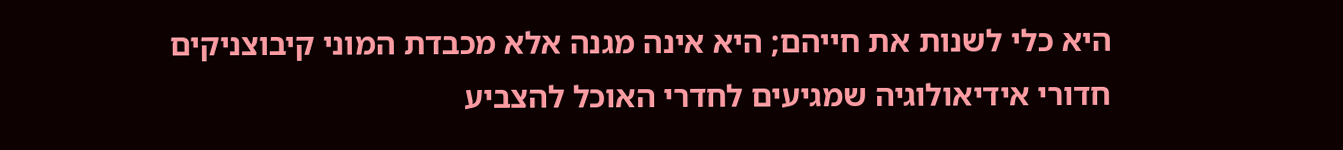היא כלי לשנות את חייהם; היא אינה מגנה אלא מכבדת המוני קיבוצניקים חדורי אידיאולוגיה שמגיעים לחדרי האוכל להצביע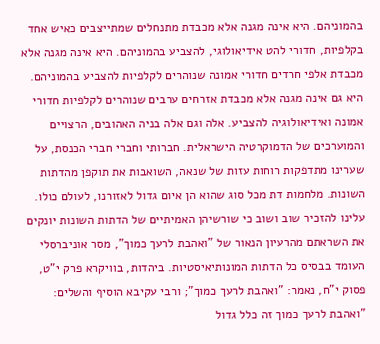בהמוניהם. היא אינה מגנה אלא מכבדת מתנחלים שמתייצבים כאיש אחד בקלפיות, חדורי להט אידיאולוגי, להצביע בהמוניהם. היא אינה מגנה אלא מכבדת אלפי חרדים חדורי אמונה שנוהרים לקלפיות להצביע בהמוניהם. היא גם אינה מגנה אלא מכבדת אזרחים ערבים שנוהרים לקלפיות חדורי אמונה ואידיאולוגיה להצביע. אלה וגם אלה בניה האהובים, הרצויים והמוערכים של הדמוקרטיה הישראלית. חברותי וחברי חברי הכנסת, על שערינו מתדפקות רוחות עזות של שנאה, השואבות את תוקפן מהדתות השונות. מלחמות דת מכל סוג שהוא הן איום גדול לאזורנו, לעולם כולו. עלינו להזכיר שוב ושוב כי שורשיהן האמיתיים של הדתות השונות יונקים את השראתם מהרעיון הנאור של "ואהבת לרעך כמוך", מסר אוניברסלי העומד בבסיס כל הדתות המונותיאיסטיות. ביהדות, בוויקרא פרק י"ט, פסוק י"ח, נאמר: "ואהבת לרעך כמוך"; ורבי עקיבא הוסיף והשלים: "ואהבת לרעך כמוך זה כלל גדול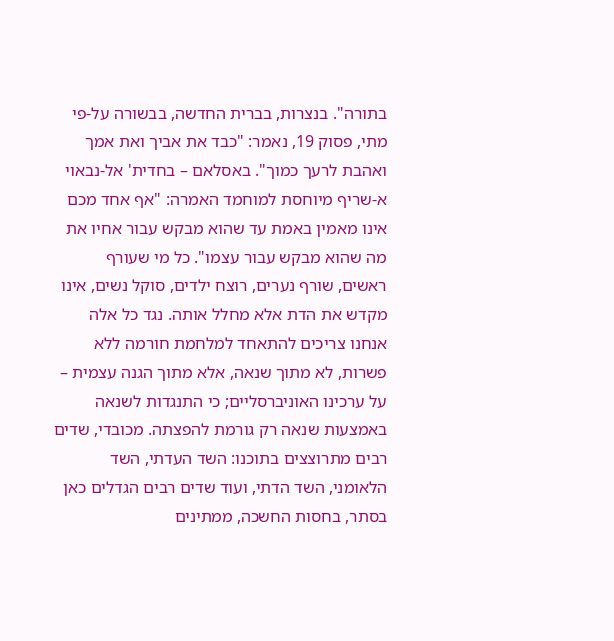בתורה". בנצרות, בברית החדשה, בבשורה על-פי מתי, פסוק 19, נאמר: "כבד את אביך ואת אמך ואהבת לרעך כמוך". באסלאם – בחדית' אל-נבאוי א-שריף מיוחסת למוחמד האמרה: "אף אחד מכם אינו מאמין באמת עד שהוא מבקש עבור אחיו את מה שהוא מבקש עבור עצמו". כל מי שעורף ראשים, שורף נערים, רוצח ילדים, סוקל נשים, אינו מקדש את הדת אלא מחלל אותה. נגד כל אלה אנחנו צריכים להתאחד למלחמת חורמה ללא פשרות, לא מתוך שנאה, אלא מתוך הגנה עצמית – על ערכינו האוניברסליים; כי התנגדות לשנאה באמצעות שנאה רק גורמת להפצתה. מכובדי, שדים רבים מתרוצצים בתוכנו: השד העדתי, השד הלאומני, השד הדתי, ועוד שדים רבים הגדלים כאן בסתר, בחסות החשכה, ממתינים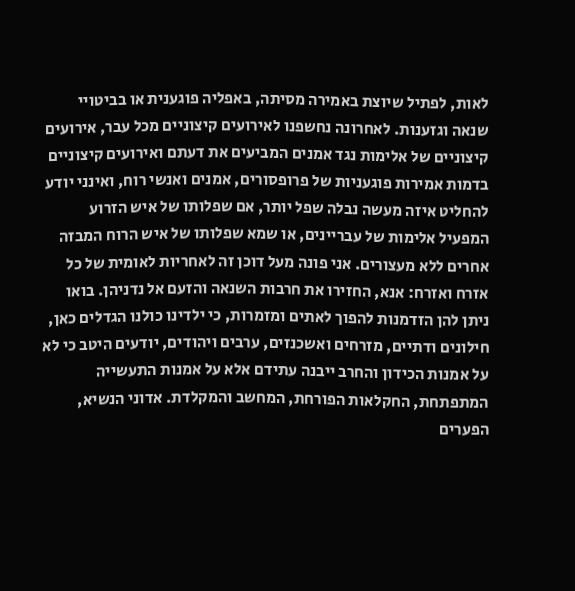לאות, לפתיל שיוצת באמירה מסיתה, באפליה פוגענית או בביטויי שנאה וגזענות. לאחרונה נחשפנו לאירועים קיצוניים מכל עבר, אירועים קיצוניים של אלימות נגד אמנים המביעים את דעתם ואירועים קיצוניים בדמות אמירות פוגעניות של פרופסורים, אמנים ואנשי רוח, ואינני יודע להחליט איזה מעשה נבלה שפל יותר, אם שפלותו של איש הזרוע המפעיל אלימות של עבריינים, או שמא שפלותו של איש הרוח המבזה אחרים ללא מעצורים. אני פונה מעל דוכן זה לאחריות לאומית של כל אזרח ואזרח: אנא, החזירו את חרבות השנאה והזעם אל נדניהן. בואו ניתן להן הזדמנות להפוך לאתים ומזמרות, כי ילדינו כולנו הגדלים כאן, חילונים ודתיים, מזרחים ואשכנזים, ערבים ויהודים, יודעים היטב כי לא על אמנות הכידון והחרב ייבנה עתידם אלא על אמנות התעשייה המתפתחת, החקלאות הפורחת, המחשב והמקלדת. אדוני הנשיא, הפערים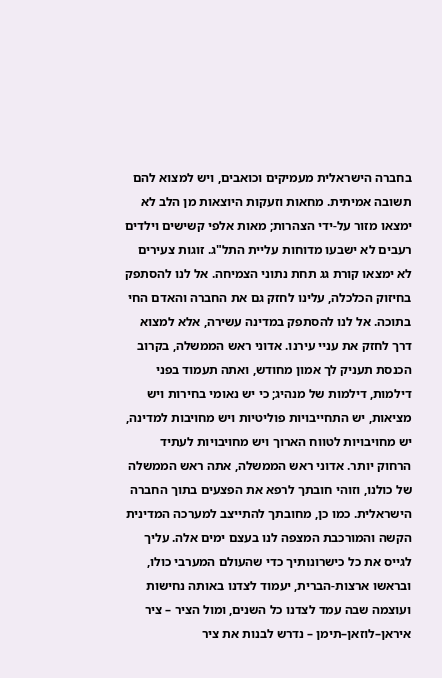בחברה הישראלית מעמיקים וכואבים, ויש למצוא להם תשובה אמיתית. מחאות וזעקות היוצאות מן הלב לא ימצאו מזור על-ידי הצהרות; מאות אלפי קשישים וילדים רעבים לא ישבעו מדוחות עליית התל"ג. זוגות צעירים לא ימצאו קורת גג תחת נתוני הצמיחה. אל לנו להסתפק בחיזוק הכלכלה, עלינו לחזק גם את החברה והאדם החי בתוכה. אל לנו להסתפק במדינה עשירה, אלא למצוא דרך לחזק את עניי עירנו. אדוני ראש הממשלה, בקרוב הכנסת תעניק לך אמון מחודש, ואתה תעמוד בפני דילמות, דילמות של מנהיג; כי יש נאומי בחירות ויש מציאות, יש התחייבויות פוליטיות ויש מחויבות למדינה, יש מחויבויות לטווח הארוך ויש מחויבויות לעתיד הרחוק יותר. אדוני ראש הממשלה, אתה ראש הממשלה של כולנו, וזוהי חובתך לרפא את הפצעים בתוך החברה הישראלית. כמו כן, מחובתך להתייצב למערכה המדינית הקשה והמורכבת המצפה לנו בעצם ימים אלה. עליך לגייס את כל כישרונותיך כדי שהעולם המערבי כולו, ובראשו ארצות-הברית, יעמוד לצדנו באותה נחישות ועוצמה שבה עמד לצדנו כל השנים, ומול הציר – ציר איראן–לוזאן–תימן – נדרש לבנות את ציר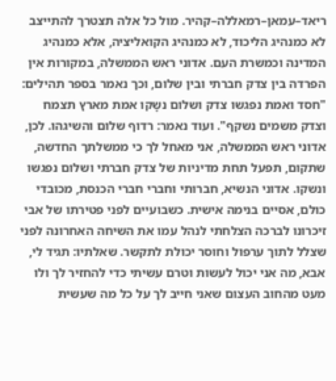ריאד–עמאן–רמאללה–קהיר. מול כל אלה תצטרך להתייצב לא כמנהיג הליכוד, לא כמנהיג הקואליציה, אלא כמנהיג המדינה וכמשרת העם. אדוני ראש הממשלה, במקורות אין הפרדה בין צדק חברתי ובין שלום, וכך נאמר בספר תהילים: "חסד ואמת נפגשו צדק ושלום נשָקו אמת מארץ תצמח וצדק משמים נשקף". ועוד נאמר: רדוף שלום והשיגהו. לכן, אדוני ראש הממשלה, אני מאחל לך כי ממשלתך החדשה, שתקום, תפעל תחת מדיניות של צדק חברתי ושלום נפגשו ונשקו. אדוני הנשיא, חברותי וחברי חברי הכנסת, מכובדי כולם, אסיים בנימה אישית. כשבועיים לפני פטירתו של אבי זיכרונו לברכה הצלחתי לנהל עמו את השיחה האחרונה לפני שצלל לתוך ערפול וחוסר יכולת לתקשר. שאלתיו: תגיד לי, אבא, מה אני יכול לעשות וטרם עשיתי כדי להחזיר לך ולו מעט מהחוב העצום שאני חייב לך על כל מה שעשית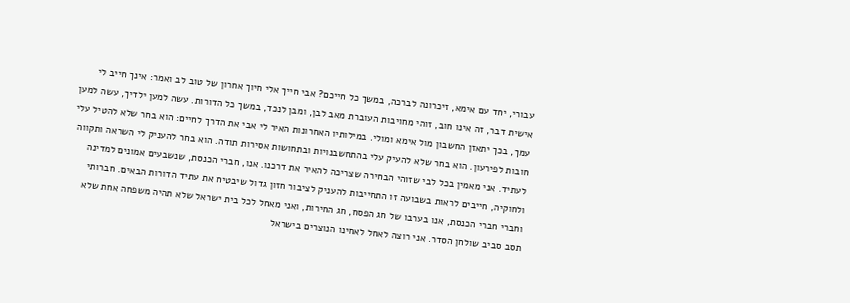עבורי, יחד עם אימא, זיכרונה לברכה, במשך כל חייכם? אבי חייך אלי חיוך אחרון של טוב לב ואמר: אינך חייב לי אישית דבר, זה אינו חוב, זוהי מחויבות העוברת מאב לבן, ומבן לנכד, במשך כל הדורות. עשה למען ילדיך, עשה למען עמך, בכך יתאזן החשבון מול אימא ומולי. במילותיו האחרונות האיר לי אבי את הדרך לחיים: הוא בחר שלא להטיל עלי חובות לפירעון. הוא בחר שלא להעיק עלי בהתחשבנויות ובתחושות אסירות תודה. הוא בחר להעניק לי השראה ותקווה לעתיד. אני מאמין בכל לבי שזוהי הבחירה שצריכה להאיר את דרכנו. אנו, חברי הכנסת, שנשבעים אמונים למדינה ולחוקיה, חייבים לראות בשבועה זו התחייבות להעניק לציבור חזון גדול שיבטיח את עתיד הדורות הבאים. חברותי וחברי חברי הכנסת, אנו בערבו של חג הפסח, חג החירות, ואני מאחל לכל בית ישראל שלא תהיה משפחה אחת שלא תסב סביב שולחן הסדר. אני רוצה לאחל לאחינו הנוצרים בישראל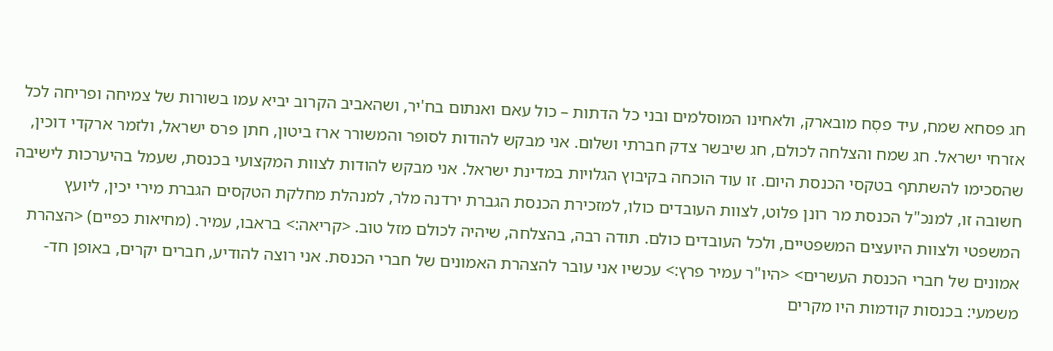חג פסחא שמח, עיד פסְח מובארק, ולאחינו המוסלמים ובני כל הדתות – כול עאם ואנתום בח'יר, ושהאביב הקרוב יביא עמו בשורות של צמיחה ופריחה לכל אזרחי ישראל. חג שמח והצלחה לכולם, חג שיבשר צדק חברתי ושלום. אני מבקש להודות לסופר והמשורר ארז ביטון, חתן פרס ישראל, ולזמר ארקדי דוכין, שהסכימו להשתתף בטקסי הכנסת היום. זו עוד הוכחה בקיבוץ הגלויות במדינת ישראל. אני מבקש להודות לצוות המקצועי בכנסת, שעמל בהיערכות לישיבה חשובה זו, למנכ"ל הכנסת מר רונן פלוט, לצוות העובדים כולו, למזכירת הכנסת הגברת ירדנה מלר, למנהלת מחלקת הטקסים הגברת מירי יכין, ליועץ המשפטי ולצוות היועצים המשפטיים, ולכל העובדים כולם. תודה רבה, בהצלחה, שיהיה לכולם מזל טוב. <קריאה:> בראבו, עמיר. (מחיאות כפיים) <הצהרת אמונים של חברי הכנסת העשרים> <היו"ר עמיר פרץ:> עכשיו אני עובר להצהרת האמונים של חברי הכנסת. אני רוצה להודיע, חברים יקרים, באופן חד-משמעי: בכנסות קודמות היו מקרים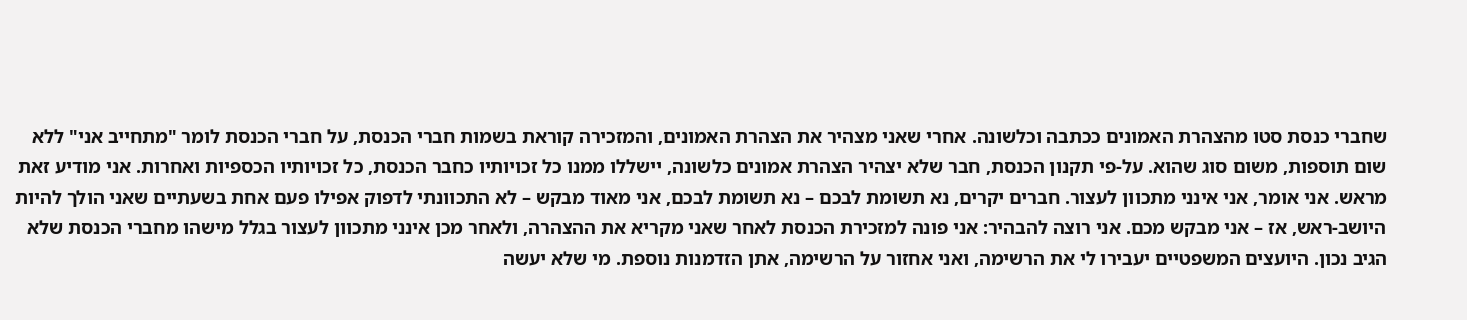שחברי כנסת סטו מהצהרת האמונים ככתבה וכלשונה. אחרי שאני מצהיר את הצהרת האמונים, והמזכירה קוראת בשמות חברי הכנסת, על חברי הכנסת לומר "מתחייב אני" ללא שום תוספות, משום סוג שהוא. על-פי תקנון הכנסת, חבר שלא יצהיר הצהרת אמונים כלשונה, יישללו ממנו כל זכויותיו כחבר הכנסת, כל זכויותיו הכספיות ואחרות. אני מודיע זאת מראש. אני אומר, אני אינני מתכוון לעצור. חברים יקרים, נא תשומת לבכם – נא תשומת לבכם, אני מאוד מבקש – לא התכוונתי לדפוק אפילו פעם אחת בשעתיים שאני הולך להיות היושב-ראש, אז – אני מבקש מכם. אני רוצה להבהיר: אני פונה למזכירת הכנסת לאחר שאני מקריא את ההצהרה, ולאחר מכן אינני מתכוון לעצור בגלל מישהו מחברי הכנסת שלא הגיב נכון. היועצים המשפטיים יעבירו לי את הרשימה, ואני אחזור על הרשימה, אתן הזדמנות נוספת. מי שלא יעשה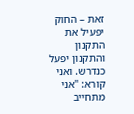זאת – החוק יפעיל את התקנון והתקנון יפעל כנדרש. ואני קורא: "אני מתחייב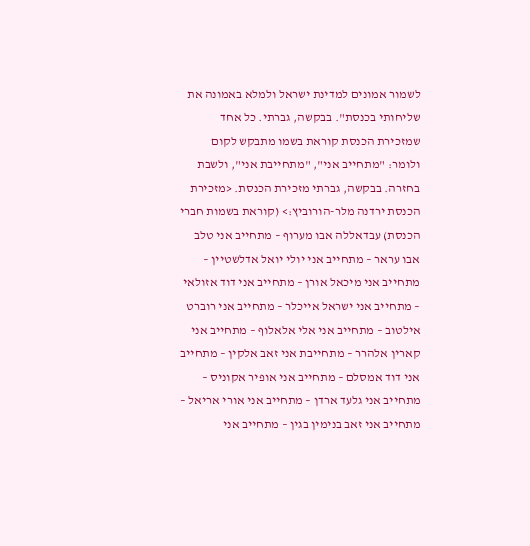לשמור אמונים למדינת ישראל ולמלא באמונה את שליחותי בכנסת". בבקשה, גברתי. כל אחד שמזכירת הכנסת קוראת בשמו מתבקש לקום ולומר: "מתחייב אני", "מתחייבת אני", ולשבת בחזרה. בבקשה, גברתי מזכירת הכנסת. <מזכירת הכנסת ירדנה מלר-הורוביץ:> (קוראת בשמות חברי הכנסת) עבדאללה אבו מערוף – מתחייב אני טלב אבו עראר – מתחייב אני יולי יואל אדלשטיין – מתחייב אני מיכאל אורן – מתחייב אני דוד אזולאי – מתחייב אני ישראל אייכלר – מתחייב אני רוברט אילטוב – מתחייב אני אלי אלאלוף – מתחייב אני קארין אלהרר – מתחייבת אני זאב אלקין – מתחייב אני דוד אמסלם – מתחייב אני אופיר אקוניס – מתחייב אני גלעד ארדן – מתחייב אני אורי אריאל – מתחייב אני זאב בנימין בגין – מתחייב אני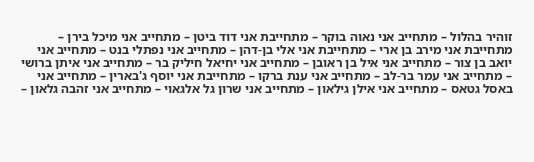זוהיר בהלול – מתחייב אני נאוה בוקר – מתחייבת אני דוד ביטן – מתחייב אני מיכל בירן – מתחייבת אני מירב בן ארי – מתחייבת אני אלי בן-דהן – מתחייב אני נפתלי בנט – מתחייב אני יואב בן צור – מתחייב אני איל בן ראובן – מתחייב אני יחיאל חיליק בר – מתחייב אני איתן ברושי – מתחייב אני עמר בר-לב – מתחייב אני ענת ברקו – מתחייבת אני יוסף ג'בארין – מתחייב אני באסל גטאס – מתחייב אני אילן גילאון – מתחייב אני שרון גל אלגאוי – מתחייב אני זהבה גלאון –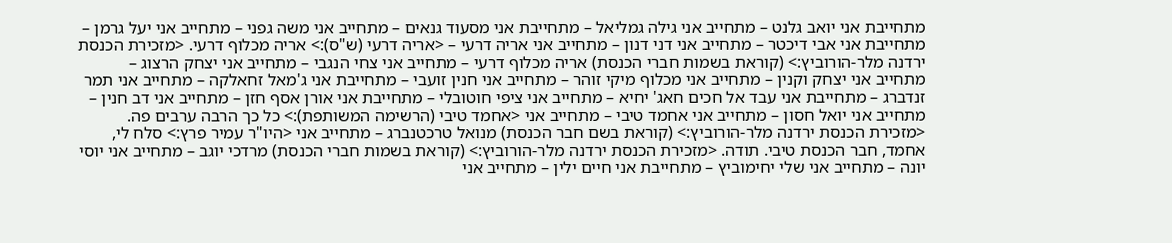מתחייבת אני יואב גלנט – מתחייב אני גילה גמליאל – מתחייבת אני מסעוד גנאים – מתחייב אני משה גפני – מתחייב אני יעל גרמן – מתחייבת אני אבי דיכטר – מתחייב אני דני דנון – מתחייב אני אריה דרעי – <אריה דרעי (ש"ס):> אריה מכלוף דרעי. <מזכירת הכנסת ירדנה מלר-הורוביץ:> (קוראת בשמות חברי הכנסת) אריה מכלוף דרעי – מתחייב אני צחי הנגבי – מתחייב אני יצחק הרצוג – מתחייב אני יצחק וקנין – מתחייב אני מכלוף מיקי זוהר – מתחייב אני חנין זועבי – מתחייבת אני ג'מאל זחאלקה – מתחייב אני תמר זנדברג – מתחייבת אני עבד אל חכים חאג' יחיא – מתחייב אני ציפי חוטובלי – מתחייבת אני אורן אסף חזן – מתחייב אני דב חנין – מתחייב אני יואל חסון – מתחייב אני אחמד טיבי – מתחייב אני <אחמד טיבי (הרשימה המשותפת):> כל כך הרבה ערבים פה. <מזכירת הכנסת ירדנה מלר-הורוביץ:> (קוראת בשם חבר הכנסת) מנואל טרכטנברג – מתחייב אני <היו"ר עמיר פרץ:> סלח לי, אחמד, חבר הכנסת טיבי. תודה. <מזכירת הכנסת ירדנה מלר-הורוביץ:> (קוראת בשמות חברי הכנסת) מרדכי יוגב – מתחייב אני יוסי יונה – מתחייב אני שלי יחימוביץ – מתחייבת אני חיים ילין – מתחייב אני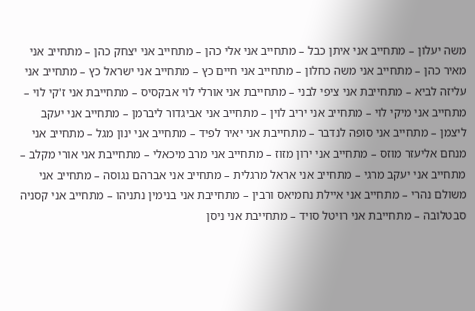משה יעלון – מתחייב אני איתן כבל – מתחייב אני אלי כהן – מתחייב אני יצחק כהן – מתחייב אני מאיר כהן – מתחייב אני משה כחלון – מתחייב אני חיים כץ – מתחייב אני ישראל כץ – מתחייב אני עליזה לביא – מתחייבת אני ציפי לבני – מתחייבת אני אורלי לוי אבקסיס – מתחייבת אני ז'קי לוי – מתחייב אני מיקי לוי – מתחייב אני יריב לוין – מתחייב אני אביגדור ליברמן – מתחייב אני יעקב ליצמן – מתחייב אני סופה לנדבר – מתחייבת אני יאיר לפיד – מתחייב אני ינון מגל – מתחייב אני מנחם אליעזר מוזס – מתחייב אני ירון מזוז – מתחייב אני מרב מיכאלי – מתחייבת אני אורי מקלב – מתחייב אני יעקב מרגי – מתחייב אני אראל מרגלית – מתחייב אני אברהם נגוסה – מתחייב אני משולם נהרי – מתחייב אני איילת נחמיאס ורבין – מתחייבת אני בנימין נתניהו – מתחייב אני קסניה סבטלובה – מתחייבת אני רויטל סויד – מתחייבת אני ניסן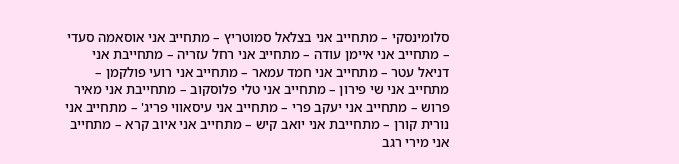סלומינסקי – מתחייב אני בצלאל סמוטריץ – מתחייב אני אוסאמה סעדי – מתחייב אני איימן עודה – מתחייב אני רחל עזריה – מתחייבת אני דניאל עטר – מתחייב אני חמד עמאר – מתחייב אני רועי פולקמן – מתחייב אני שי פירון – מתחייב אני טלי פלוסקוב – מתחייבת אני מאיר פרוש – מתחייב אני יעקב פרי – מתחייב אני עיסאווי פריג' – מתחייב אני נורית קורן – מתחייבת אני יואב קיש – מתחייב אני איוב קרא – מתחייב אני מירי רגב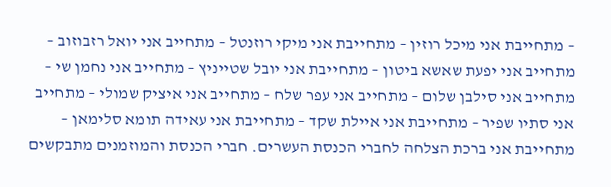– מתחייבת אני מיכל רוזין – מתחייבת אני מיקי רוזנטל – מתחייב אני יואל רזבוזוב – מתחייב אני יפעת שאשא ביטון – מתחייבת אני יובל שטייניץ – מתחייב אני נחמן שי – מתחייב אני סילבן שלום – מתחייב אני עפר שלח – מתחייב אני איציק שמולי – מתחייב אני סתיו שפיר – מתחייבת אני איילת שקד – מתחייבת אני עאידה תומא סלימאן – מתחייבת אני ברכת הצלחה לחברי הכנסת העשרים. חברי הכנסת והמוזמנים מתבקשים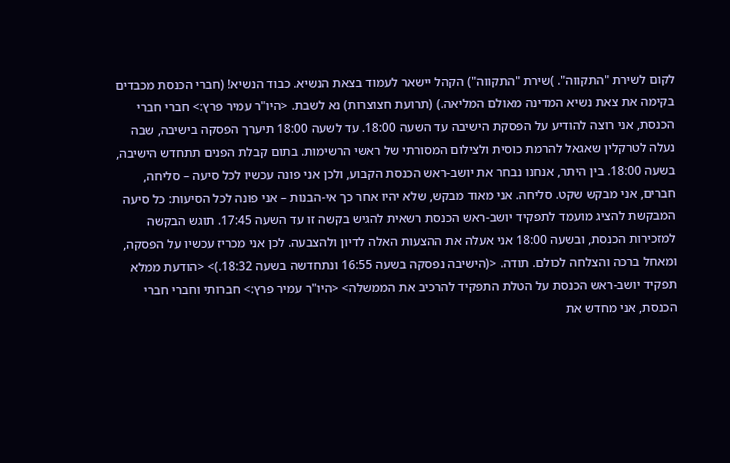לקום לשירת "התקווה". )שירת "התקווה") הקהל יישאר לעמוד בצאת הנשיא. כבוד הנשיא! (חברי הכנסת מכבדים בקימה את צאת נשיא המדינה מאולם המליאה.) (תרועת חצוצרות) נא לשבת. <היו"ר עמיר פרץ:> חברי חברי הכנסת, אני רוצה להודיע על הפסקת הישיבה עד השעה 18:00. עד לשעה 18:00 תיערך הפסקה בישיבה, שבה נעלה לטרקלין שאגאל להרמת כוסית ולצילום המסורתי של ראשי הרשימות. בתום קבלת הפנים תתחדש הישיבה, בשעה 18:00. בין היתר, אנחנו נבחר את יושב-ראש הכנסת הקבוע, ולכן אני פונה עכשיו לכל סיעה – סליחה, חברים, אני מבקש שקט. סליחה. אני מאוד מבקש, שלא יהיו אחר כך אי-הבנות – אני פונה לכל הסיעות: כל סיעה המבקשת להציג מועמד לתפקיד יושב-ראש הכנסת רשאית להגיש בקשה זו עד השעה 17:45. תוגש הבקשה למזכירות הכנסת, ובשעה 18:00 אני אעלה את ההצעות האלה לדיון ולהצבעה. לכן אני מכריז עכשיו על הפסקה, ומאחל ברכה והצלחה לכולם. תודה. <(הישיבה נפסקה בשעה 16:55 ונתחדשה בשעה 18:32.)> <הודעת ממלא תפקיד יושב-ראש הכנסת על הטלת התפקיד להרכיב את הממשלה> <היו"ר עמיר פרץ:> חברותי וחברי חברי הכנסת, אני מחדש את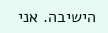הישיבה. אני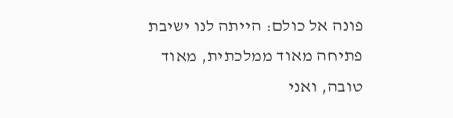פונה אל כולם: הייתה לנו ישיבת פתיחה מאוד ממלכתית, מאוד טובה, ואני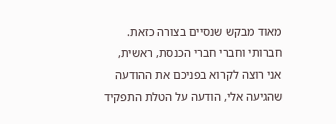מאוד מבקש שנסיים בצורה כזאת. חברותי וחברי חברי הכנסת, ראשית, אני רוצה לקרוא בפניכם את ההודעה שהגיעה אלי, הודעה על הטלת התפקיד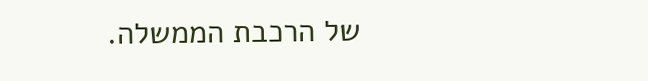של הרכבת הממשלה.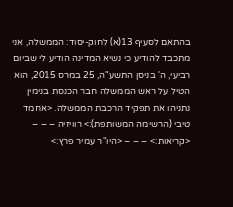בהתאם לסעיף 13(א) לחוק-יסוד: הממשלה, אני מתכבד להודיע כי נשיא המדינה הודיע לי שביום רביעי, ה' בניסן התשע"ה, 25 במרס 2015, הוא הטיל על ראש הממשלה חבר הכנסת בנימין נתניהו את תפקיד הרכבת הממשלה. <אחמד טיבי (הרשימה המשותפת):> רוויזיה – – – <קריאות:> – – – <היו"ר עמיר פרץ:>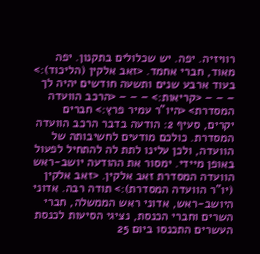רוויזיה. יפה. יש שכלולים בתקנון. יפה מאוד, חברי אחמד. <זאב אלקין (הליכוד):> בעוד ארבע שנים ותשעה חודשים יהיה לך – – – <קריאות:> – – – <הרכב הוועדה המסדרת> <היו"ר עמיר פרץ:> חברים יקרים, סעיף 2: הודעה בדבר הרכב הוועדה המסדרת. כולכם מודעים לחשיבותה של הוועדה, ולכן עלינו לתת לה להתחיל לפעול באופן מיידי. ימסור את ההודעה יושב-ראש הוועדה המסדרת זאב אלקין. <זאב אלקין (יו"ר הוועדה המסדרת):> תודה רבה. אדוני היושב-ראש, אדוני ראש הממשלה, חברי השרים וחברי הכנסת, נציגי הסיעות לכנסת העשרים התכנסו ביום 25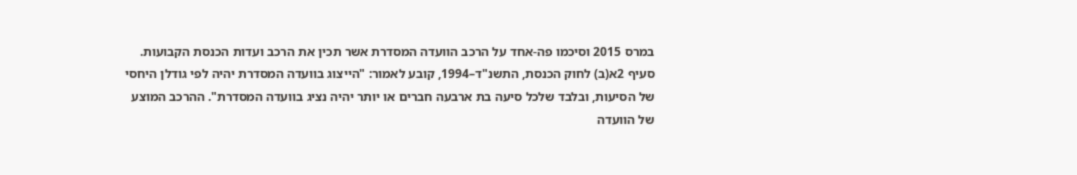במרס 2015 וסיכמו פה-אחד על הרכב הוועדה המסדרת אשר תכין את הרכב ועדות הכנסת הקבועות. סעיף 2א(ב) לחוק הכנסת, התשנ"ד–1994, קובע לאמור: "הייצוג בוועדה המסדרת יהיה לפי גודלן היחסי של הסיעות, ובלבד שלכל סיעה בת ארבעה חברים או יותר יהיה נציג בוועדה המסדרת". ההרכב המוצע של הוועדה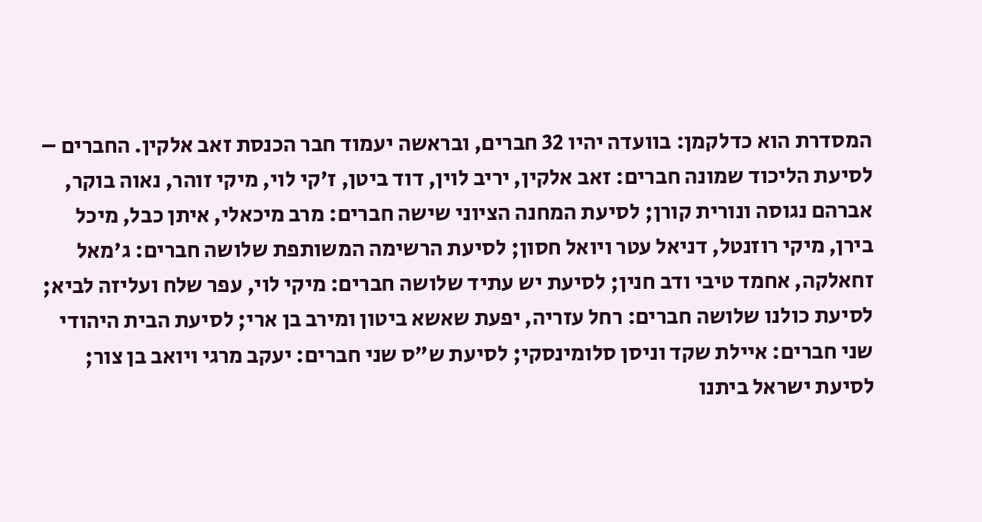המסדרת הוא כדלקמן: בוועדה יהיו 32 חברים, ובראשה יעמוד חבר הכנסת זאב אלקין. החברים – לסיעת הליכוד שמונה חברים: זאב אלקין, יריב לוין, דוד ביטן, ז'קי לוי, מיקי זוהר, נאוה בוקר, אברהם נגוסה ונורית קורן; לסיעת המחנה הציוני שישה חברים: מרב מיכאלי, איתן כבל, מיכל בירן, מיקי רוזנטל, דניאל עטר ויואל חסון; לסיעת הרשימה המשותפת שלושה חברים: ג'מאל זחאלקה, אחמד טיבי ודב חנין; לסיעת יש עתיד שלושה חברים: מיקי לוי, עפר שלח ועליזה לביא; לסיעת כולנו שלושה חברים: רחל עזריה, יפעת שאשא ביטון ומירב בן ארי; לסיעת הבית היהודי שני חברים: איילת שקד וניסן סלומינסקי; לסיעת ש"ס שני חברים: יעקב מרגי ויואב בן צור; לסיעת ישראל ביתנו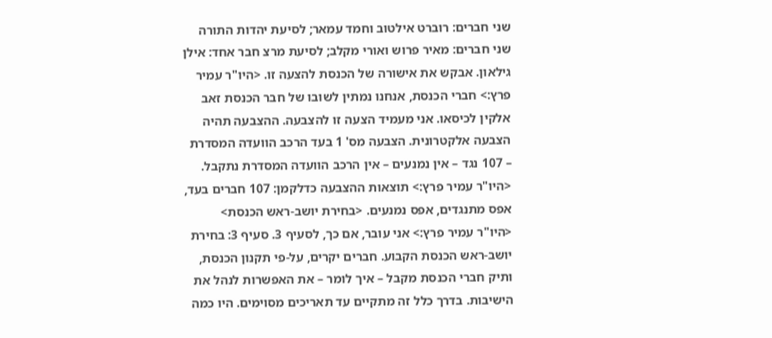שני חברים: רוברט אילטוב וחמד עמאר; לסיעת יהדות התורה שני חברים: מאיר פרוש ואורי מקלב; לסיעת מרצ חבר אחד: אילן גילאון. אבקש את אישורה של הכנסת להצעה זו. <היו"ר עמיר פרץ:> חברי הכנסת, אנחנו נמתין לשובו של חבר הכנסת זאב אלקין לכיסאו. אני מעמיד הצעה זו להצבעה. ההצבעה תהיה הצבעה אלקטרונית. הצבעה מס' 1 בעד הרכב הוועדה המסדרת – 107 נגד – אין נמנעים – אין הרכב הוועדה המסדרת נתקבל. <היו"ר עמיר פרץ:> תוצאות ההצבעה כדלקמן: 107 חברים בעד, אפס מתנגדים, אפס נמנעים. <בחירת יושב-ראש הכנסת> <היו"ר עמיר פרץ:> אני עובר, אם כך, לסעיף 3. סעיף 3: בחירת יושב-ראש הכנסת הקבוע. חברים יקרים, על-פי תקנון הכנסת, ותיק חברי הכנסת מקבל – איך לומר – את האפשרות לנהל את הישיבות. בדרך כלל זה מתקיים עד תאריכים מסוימים. היו כמה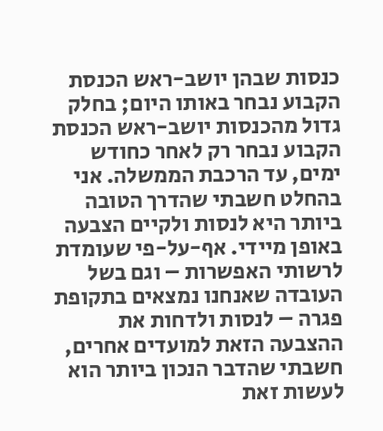כנסות שבהן יושב-ראש הכנסת הקבוע נבחר באותו היום; בחלק גדול מהכנסות יושב-ראש הכנסת הקבוע נבחר רק לאחר כחודש ימים, עד הרכבת הממשלה. אני בהחלט חשבתי שהדרך הטובה ביותר היא לנסות ולקיים הצבעה באופן מיידי. אף-על-פי שעומדת לרשותי האפשרות – וגם בשל העובדה שאנחנו נמצאים בתקופת פגרה – לנסות ולדחות את ההצבעה הזאת למועדים אחרים, חשבתי שהדבר הנכון ביותר הוא לעשות זאת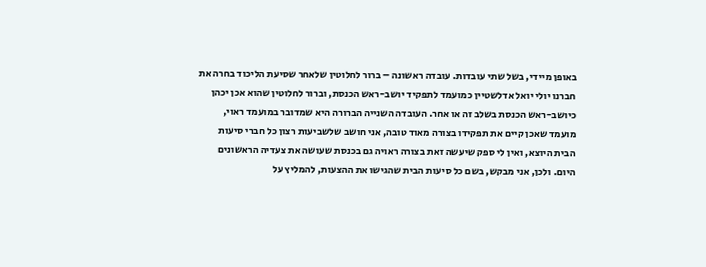באופן מיידי, בשל שתי עובדות. עובדה ראשונה – ברור לחלוטין שלאחר שסיעת הליכוד בחרה את חברנו יולי יואל אדלשטיין כמועמד לתפקיד יושב-ראש הכנסת, וברור לחלוטין שהוא אכן יכהן כיושב-ראש הכנסת בשלב זה או אחר. העובדה השנייה הברורה היא שמדובר במועמד ראוי, מועמד שאכן קיים את תפקידו בצורה מאוד טובה, אני חושב שלשביעות רצון כל חברי סיעות הבית היוצא, ואין לי ספק שיעשה זאת בצורה ראויה גם בכנסת שעושה את צעדיה הראשונים היום. ולכן, אני מבקש, בשם כל סיעות הבית שהגישו את ההצעות, להמליץ על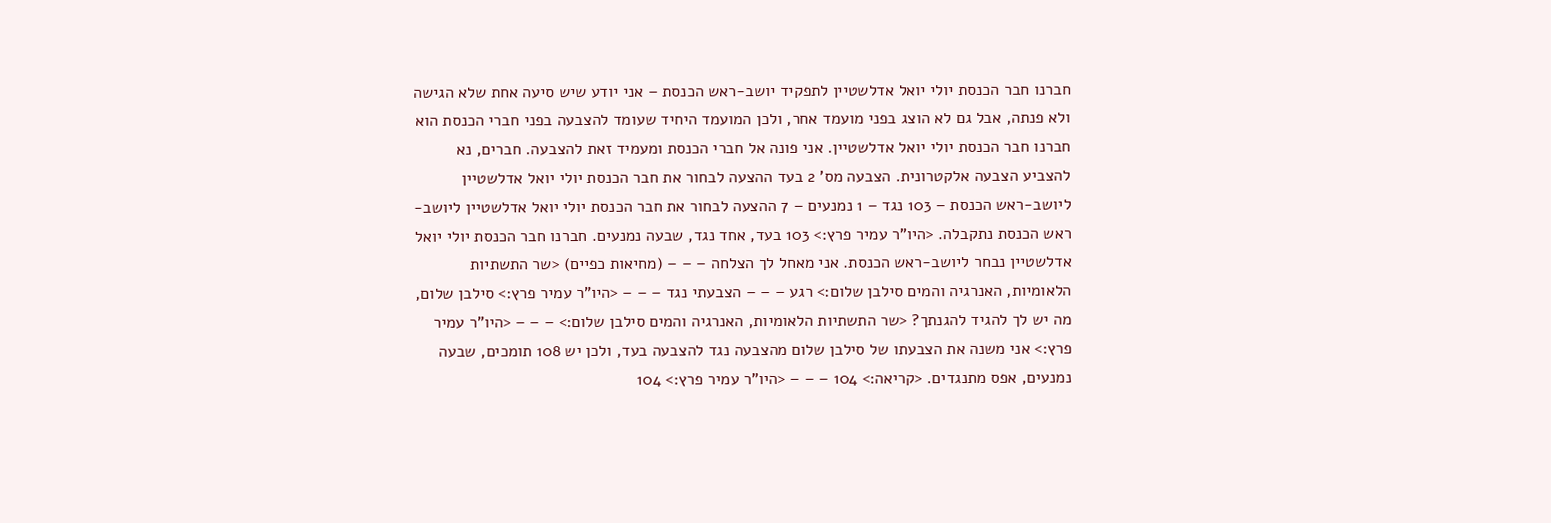חברנו חבר הכנסת יולי יואל אדלשטיין לתפקיד יושב-ראש הכנסת – אני יודע שיש סיעה אחת שלא הגישה ולא פנתה, אבל גם לא הוצג בפני מועמד אחר, ולכן המועמד היחיד שעומד להצבעה בפני חברי הכנסת הוא חברנו חבר הכנסת יולי יואל אדלשטיין. אני פונה אל חברי הכנסת ומעמיד זאת להצבעה. חברים, נא להצביע הצבעה אלקטרונית. הצבעה מס' 2 בעד ההצעה לבחור את חבר הכנסת יולי יואל אדלשטיין ליושב-ראש הכנסת – 103 נגד – 1 נמנעים – 7 ההצעה לבחור את חבר הכנסת יולי יואל אדלשטיין ליושב-ראש הכנסת נתקבלה. <היו"ר עמיר פרץ:> 103 בעד, אחד נגד, שבעה נמנעים. חברנו חבר הכנסת יולי יואל אדלשטיין נבחר ליושב-ראש הכנסת. אני מאחל לך הצלחה – – – (מחיאות כפיים) <שר התשתיות הלאומיות, האנרגיה והמים סילבן שלום:> רגע – – – הצבעתי נגד – – – <היו"ר עמיר פרץ:> סילבן שלום, מה יש לך להגיד להגנתך? <שר התשתיות הלאומיות, האנרגיה והמים סילבן שלום:> – – – <היו"ר עמיר פרץ:> אני משנה את הצבעתו של סילבן שלום מהצבעה נגד להצבעה בעד, ולכן יש 108 תומכים, שבעה נמנעים, אפס מתנגדים. <קריאה:> 104 – – – <היו"ר עמיר פרץ:> 104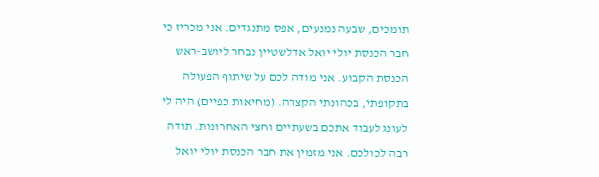תומכים, שבעה נמנעים, אפס מתנגדים. אני מכריז כי חבר הכנסת יולי יואל אדלשטיין נבחר ליושב-ראש הכנסת הקבוע. אני מודה לכם על שיתוף הפעולה בתקופתי, בכהונתי הקצרה. (מחיאות כפיים) היה לי לעונג לעבוד אתכם בשעתיים וחצי האחרונות. תודה רבה לכולכם. אני מזמין את חבר הכנסת יולי יואל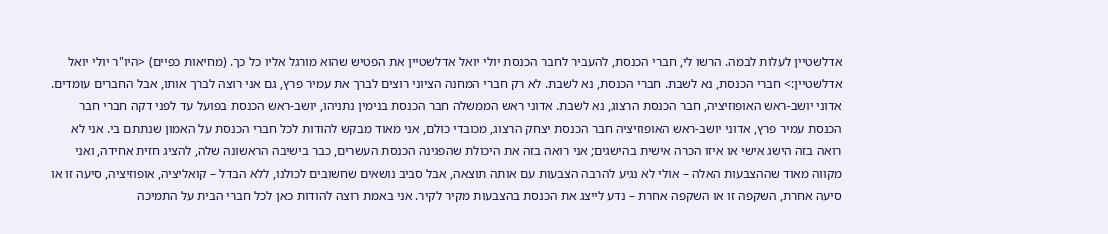אדלשטיין לעלות לבמה. הרשו לי, חברי הכנסת, להעביר לחבר הכנסת יולי יואל אדלשטיין את הפטיש שהוא מורגל אליו כל כך. (מחיאות כפיים) <היו"ר יולי יואל אדלשטיין:> חברי הכנסת, נא לשבת. חברי הכנסת, נא לשבת. לא רק חברי המחנה הציוני רוצים לברך את עמיר פרץ, גם אני רוצה לברך אותו, אבל החברים עומדים. אדוני יושב-ראש האופוזיציה, חבר הכנסת הרצוג, נא לשבת. אדוני ראש הממשלה חבר הכנסת בנימין נתניהו, יושב-ראש הכנסת בפועל עד לפני דקה חברי חבר הכנסת עמיר פרץ, אדוני יושב-ראש האופוזיציה חבר הכנסת יצחק הרצוג, מכובדי כולם, אני מאוד מבקש להודות לכל חברי הכנסת על האמון שנתתם בי. אני לא רואה בזה הישג אישי או איזו הכרה אישית בהישגים; אני רואה בזה את היכולת שהפגינה הכנסת העשרים, כבר בישיבה הראשונה שלה, להציג חזית אחידה, ואני מקווה מאוד שההצבעות האלה – אולי לא נגיע להרבה הצבעות עם אותה תוצאה, אבל סביב נושאים שחשובים לכולנו, ללא הבדל – קואליציה, אופוזיציה, סיעה זו או סיעה אחרת, השקפה זו או השקפה אחרת – נדע לייצג את הכנסת בהצבעות מקיר לקיר. אני באמת רוצה להודות כאן לכל חברי הבית על התמיכה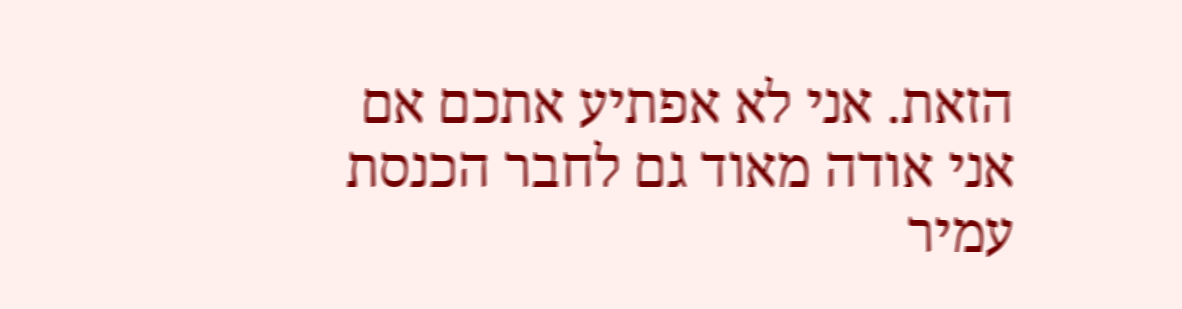הזאת. אני לא אפתיע אתכם אם אני אודה מאוד גם לחבר הכנסת עמיר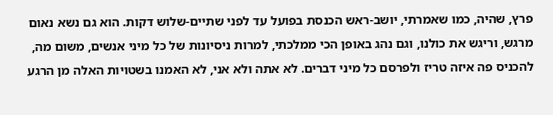פרץ, שהיה, כמו שאמרתי, יושב-ראש הכנסת בפועל עד לפני שתיים-שלוש דקות. הוא גם נשא נאום מרגש, וריגש את כולנו, וגם נהג באופן הכי ממלכתי, למרות ניסיונות של כל מיני אנשים, משום מה, להכניס פה איזה טריז ולפרסם כל מיני דברים. לא אתה ולא אני, לא האמנו בשטויות האלה מן הרגע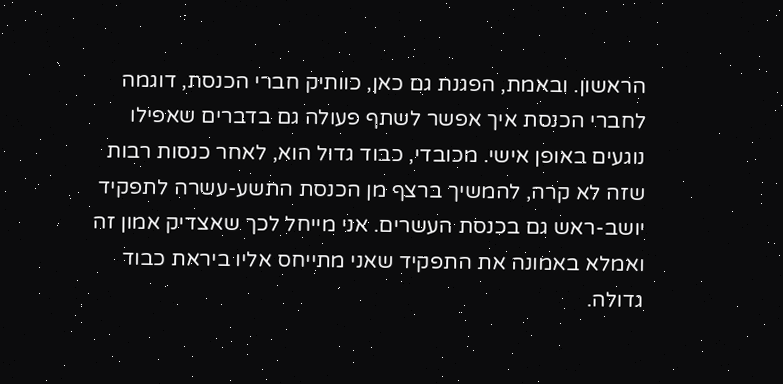הראשון. ובאמת, הפגנת גם כאן, כוותיק חברי הכנסת, דוגמה לחברי הכנסת איך אפשר לשתף פעולה גם בדברים שאפילו נוגעים באופן אישי. מכובדי, כבוד גדול הוא, לאחר כנסות רבות שזה לא קרה, להמשיך ברצף מן הכנסת התשע-עשרה לתפקיד יושב-ראש גם בכנסת העשרים. אני מייחל לכך שאצדיק אמון זה ואמלא באמונה את התפקיד שאני מתייחס אליו ביראת כבוד גדולה.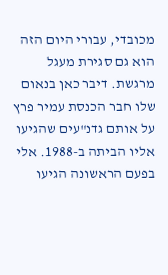מכובדי, עבורי היום הזה הוא גם סגירת מעגל מרגשת. דיבר כאן בנאום שלו חבר הכנסת עמיר פרץ על אותם גדנ"עים שהגיעו אליו הביתה ב-1988. אלי בפעם הראשונה הגיעו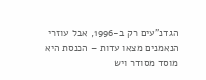הגדנ"עים רק ב-1996, אבל עוזרי הנאמנים מצאו עדות – הכנסת היא מוסד מסודר ויש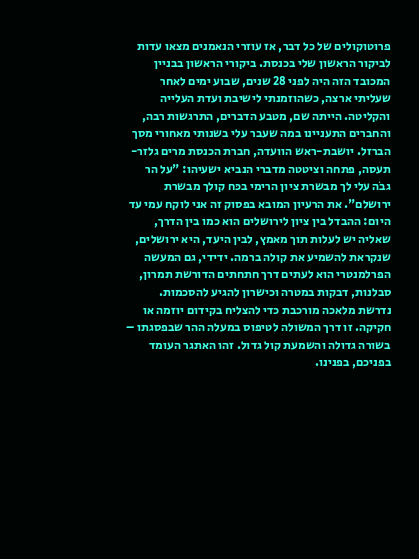פרוטוקולים של כל דבר, אז עוזרי הנאמנים מצאו עדות לביקור הראשון שלי בכנסת. ביקורי הראשון בבניין המכובד הזה היה לפני 28 שנים, שבוע ימים לאחר שעליתי ארצה, כשהוזמנתי לישיבת ועדת העלייה והקליטה. הייתה שם, מטבע הדברים, התרגשות רבה, והחברים התעניינו במה שעבר עלי בשנותי מאחורי מסך הברזל. יושבת-ראש הוועדה, חברת הכנסת מרים גלזר-תעסה, פתחה וציטטה מדברי הנביא ישעיהו: "על הר גבֹה עלי לך מבשרת ציון הרימי בכּח קולך מבשרת ירושלם". את הרעיון המובא בפסוק זה אני לוקח עמי עד היום: ההבדל בין ציון לירושלים הוא כמו בין הדרך, שאליה יש לעלות תוך מאמץ, לבין היעד, היא ירושלים, שנקראת להשמיע את קולה ברמה. ידידי, גם המעשה הפרלמנטרי הוא לעתים דרך חתחתים הדורשת תמרון, סבלנות, דבקות במטרה וכישרון להגיע להסכמות. נדרשת מלאכה מורכבת כדי להצליח בקידום יוזמה או חקיקה. זו דרך המשולה לטיפוס במעלה ההר שבפסגתו – בשורה גדולה והשמעת קול גדול. זהו האתגר העומד בפניכם, בפנינו.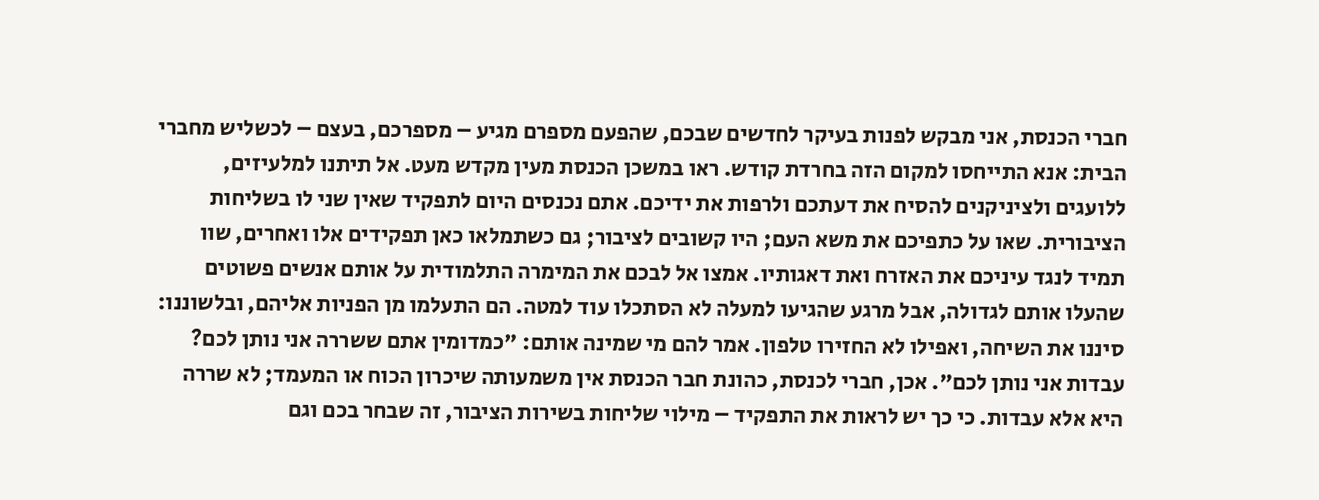חברי הכנסת, אני מבקש לפנות בעיקר לחדשים שבכם, שהפעם מספרם מגיע – מספרכם, בעצם – לכשליש מחברי הבית: אנא התייחסו למקום הזה בחרדת קודש. ראו במשכן הכנסת מעין מקדש מעט. אל תיתנו למלעיזים, ללועגים ולציניקנים להסיח את דעתכם ולרפות את ידיכם. אתם נכנסים היום לתפקיד שאין שני לו בשליחות הציבורית. שאו על כתפיכם את משא העם; היו קשובים לציבור; גם כשתמלאו כאן תפקידים אלו ואחרים, שוו תמיד לנגד עיניכם את האזרח ואת דאגותיו. אמצו אל לבכם את המימרה התלמודית על אותם אנשים פשוטים שהעלו אותם לגדולה, אבל מרגע שהגיעו למעלה לא הסתכלו עוד למטה. הם התעלמו מן הפניות אליהם, ובלשוננו: סיננו את השיחה, ואפילו לא החזירו טלפון. אמר להם מי שמינה אותם: "כמדומין אתם ששררה אני נותן לכם? עבדות אני נותן לכם". אכן, חברי לכנסת, כהונת חבר הכנסת אין משמעותה שיכרון הכוח או המעמד; לא שררה היא אלא עבדות. כי כך יש לראות את התפקיד – מילוי שליחות בשירות הציבור, זה שבחר בכם וגם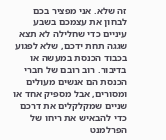זה שלא. אני מפציר בכם לבחון את עצמכם בשבע עיניים כדי שחלילה לא תצא שגגה תחת ידכם, שלא לפגוע בכבוד הכנסת במעשה או בדיבור. רוב רובם של חברי הכנסת הם אנשים מעולים ומסורים, אבל מספיק אחד או שניים שמקלקלים את דרכם כדי להבאיש את ריחו של הפרלמנט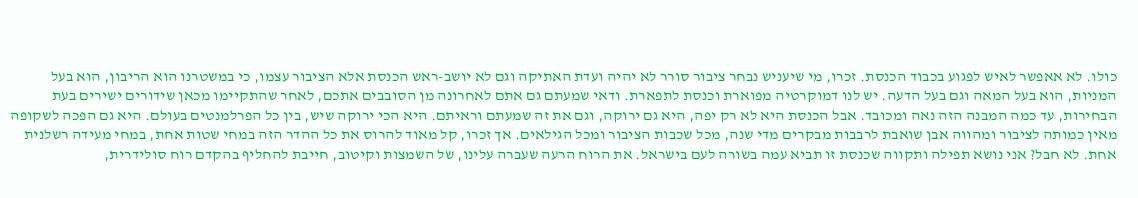כולו. לא אאפשר לאיש לפגוע בכבוד הכנסת. זכרו, מי שיעניש נבחר ציבור סורר לא יהיה ועדת האתיקה וגם לא יושב-ראש הכנסת אלא הציבור עצמו, כי במשטרנו הוא הריבון, הוא בעל המניות, הוא בעל המאה וגם בעל הדעה. יש לנו דמוקרטיה מפוארת וכנסת לתפארת. ודאי שמעתם גם אתם לאחרונה מן הסובבים אתכם, לאחר שהתקיימו מכאן שידורים ישירים בעת הבחירות, עד כמה המבנה הזה נאה ומכובד. אבל הכנסת היא לא רק יפה, היא גם ירוקה, וגם את זה שמעתם וראיתם. היא הכי ירוקה שיש, בין כל הפרלמנטים בעולם. היא גם הפכה לשקופה מאין כמותה לציבור ומהווה אבן שואבת לרבבות מבקרים מדי שנה, מכל שכבות הציבור ומכל הגילאים. אך זכרו, קל מאוד להרוס את כל ההדר הזה במחי שטות אחת, במחי מעידה רשלנית אחת. לא חבל? אני נושא תפילה ותקווה שכנסת זו תביא עמה בשורה לעם בישראל. את הרוח הרעה שעברה עלינו, של השמצות וקיטוב, חייבת להחליף בהקדם רוח סולידרית,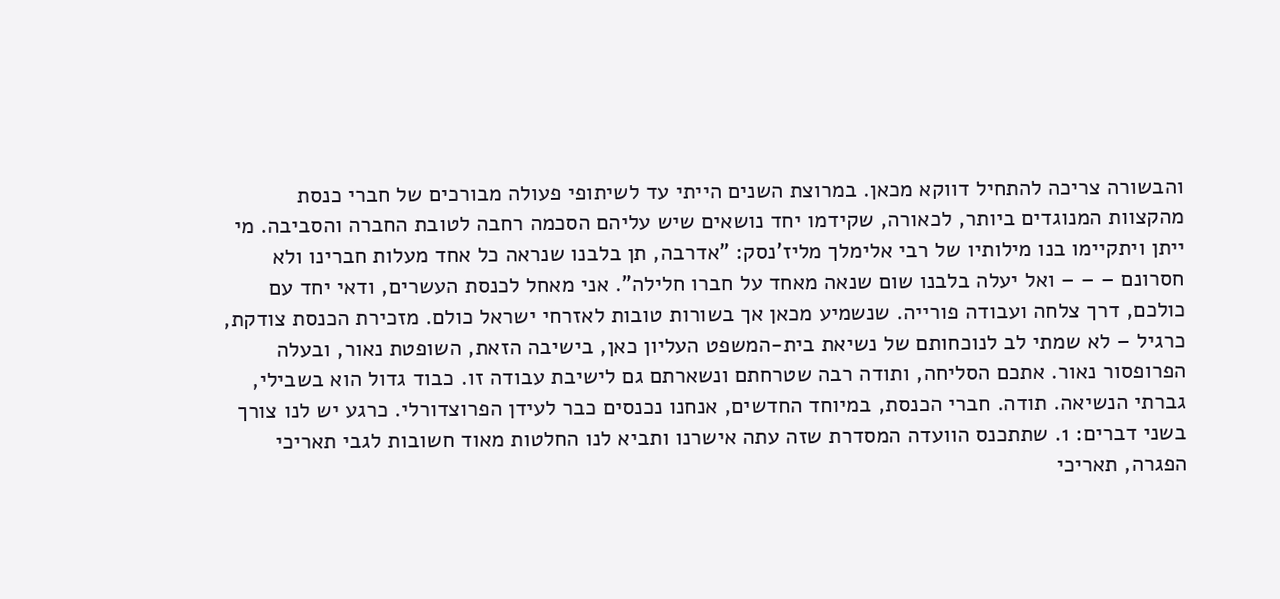והבשורה צריכה להתחיל דווקא מכאן. במרוצת השנים הייתי עד לשיתופי פעולה מבורכים של חברי כנסת מהקצוות המנוגדים ביותר, לכאורה, שקידמו יחד נושאים שיש עליהם הסכמה רחבה לטובת החברה והסביבה. מי ייתן ויתקיימו בנו מילותיו של רבי אלימלך מליז'נסק: "אדרבה, תן בלבנו שנראה כל אחד מעלות חברינו ולא חסרונם – – – ואל יעלה בלבנו שום שנאה מאחד על חברו חלילה". אני מאחל לכנסת העשרים, ודאי יחד עם כולכם, דרך צלחה ועבודה פורייה. שנשמיע מכאן אך בשורות טובות לאזרחי ישראל כולם. מזכירת הכנסת צודקת, כרגיל – לא שמתי לב לנוכחותם של נשיאת בית-המשפט העליון כאן, בישיבה הזאת, השופטת נאור, ובעלה הפרופסור נאור. אתכם הסליחה, ותודה רבה שטרחתם ונשארתם גם לישיבת עבודה זו. כבוד גדול הוא בשבילי, גברתי הנשיאה. תודה. חברי הכנסת, במיוחד החדשים, אנחנו נכנסים כבר לעידן הפרוצדורלי. כרגע יש לנו צורך בשני דברים: 1. שתתכנס הוועדה המסדרת שזה עתה אישרנו ותביא לנו החלטות מאוד חשובות לגבי תאריכי הפגרה, תאריכי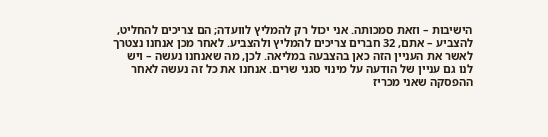הישיבות – וזאת סמכותה. אני יכול רק להמליץ לוועדה; הם צריכים להחליט, להצביע – אתם, 32 חברים צריכים להמליץ ולהצביע. לאחר מכן אנחנו נצטרך לאשר את העניין הזה כאן בהצבעה במליאה. לכן, מה שאנחנו נעשה – ויש לנו גם עניין של הודעה על מינוי סגני שרים. אנחנו את כל זה נעשה לאחר ההפסקה שאני מכריז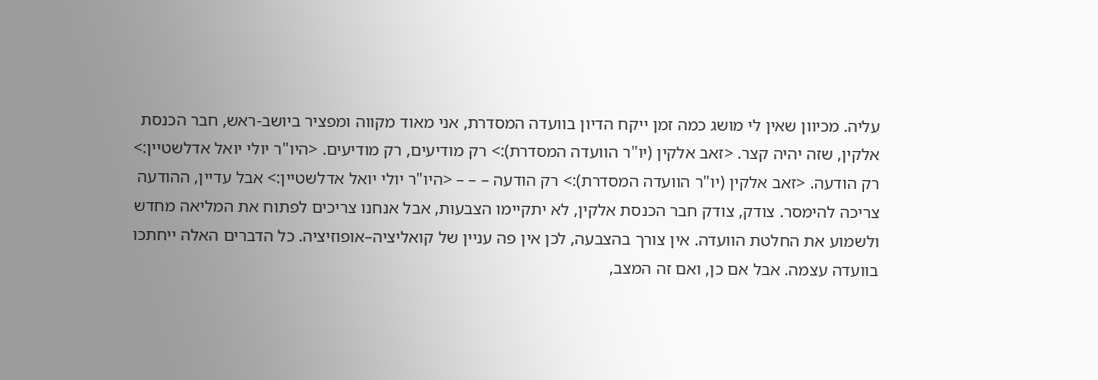עליה. מכיוון שאין לי מושג כמה זמן ייקח הדיון בוועדה המסדרת, אני מאוד מקווה ומפציר ביושב-ראש, חבר הכנסת אלקין, שזה יהיה קצר. <זאב אלקין (יו"ר הוועדה המסדרת):> רק מודיעים, רק מודיעים. <היו"ר יולי יואל אדלשטיין:> רק הודעה. <זאב אלקין (יו"ר הוועדה המסדרת):> רק הודעה – – – <היו"ר יולי יואל אדלשטיין:> אבל עדיין, ההודעה צריכה להימסר. צודק, צודק חבר הכנסת אלקין, לא יתקיימו הצבעות, אבל אנחנו צריכים לפתוח את המליאה מחדש ולשמוע את החלטת הוועדה. אין צורך בהצבעה, לכן אין פה עניין של קואליציה–אופוזיציה. כל הדברים האלה ייחתכו בוועדה עצמה. אבל אם כן, ואם זה המצב,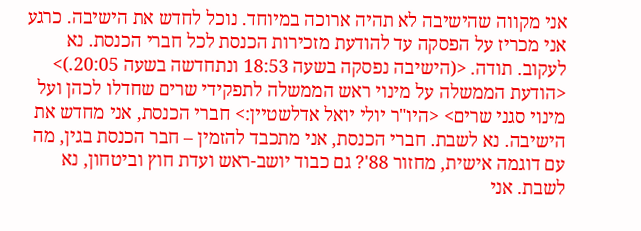אני מקווה שהישיבה לא תהיה ארוכה במיוחד. נוכל לחדש את הישיבה. כרגע אני מכריז על הפסקה עד להודעת מזכירות הכנסת לכל חברי הכנסת. נא לעקוב. תודה. <(הישיבה נפסקה בשעה 18:53 ונתחדשה בשעה 20:05.)> <הודעת הממשלה על מינוי ראש הממשלה לתפקידי שרים שחדלו לכהן ועל מינוי סגני שרים> <היו"ר יולי יואל אדלשטיין:> חברי הכנסת, אני מחדש את הישיבה. נא לשבת. חברי הכנסת, אני מתכבד להזמין – חבר הכנסת בגין, מה עם דוגמה אישית, מחזור 88'? גם כבוד יושב-ראש ועדת חוץ וביטחון, נא לשבת. אני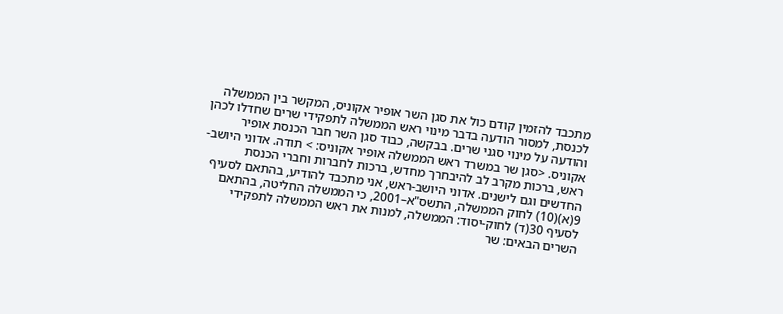מתכבד להזמין קודם כול את סגן השר אופיר אקוניס, המקשר בין הממשלה לכנסת, למסור הודעה בדבר מינוי ראש הממשלה לתפקידי שרים שחדלו לכהן והודעה על מינוי סגני שרים. בבקשה, כבוד סגן השר חבר הכנסת אופיר אקוניס. <סגן שר במשרד ראש הממשלה אופיר אקוניס: > תודה. אדוני היושב-ראש, ברכות מקרב לב להיבחרך מחדש, ברכות לחברות וחברי הכנסת החדשים וגם לישנים. אדוני היושב-ראש, אני מתכבד להודיע, בהתאם לסעיף 9(א)(10) לחוק הממשלה, התשס"א–2001, כי הממשלה החליטה, בהתאם לסעיף 30(ד) לחוק-יסוד: הממשלה, למנות את ראש הממשלה לתפקידי השרים הבאים: שר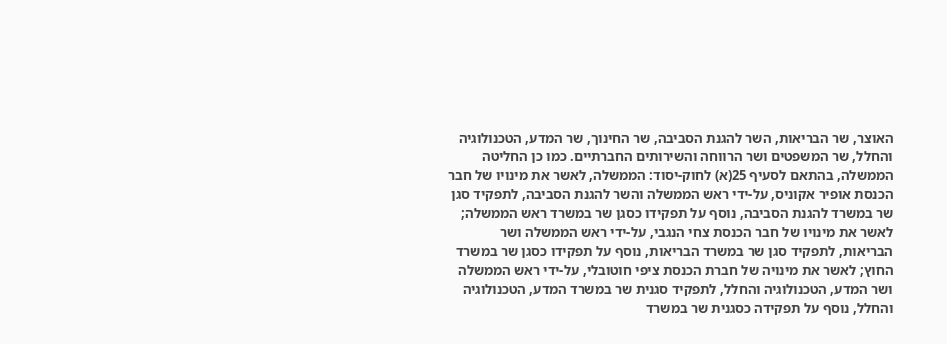האוצר, שר הבריאות, השר להגנת הסביבה, שר החינוך, שר המדע, הטכנולוגיה והחלל, שר המשפטים ושר הרווחה והשירותים החברתיים. כמו כן החליטה הממשלה, בהתאם לסעיף 25(א) לחוק-יסוד: הממשלה, לאשר את מינויו של חבר הכנסת אופיר אקוניס, על-ידי ראש הממשלה והשר להגנת הסביבה, לתפקיד סגן שר במשרד להגנת הסביבה, נוסף על תפקידו כסגן שר במשרד ראש הממשלה; לאשר את מינויו של חבר הכנסת צחי הנגבי, על-ידי ראש הממשלה ושר הבריאות, לתפקיד סגן שר במשרד הבריאות, נוסף על תפקידו כסגן שר במשרד החוץ; לאשר את מינויה של חברת הכנסת ציפי חוטובלי, על-ידי ראש הממשלה ושר המדע, הטכנולוגיה והחלל, לתפקיד סגנית שר במשרד המדע, הטכנולוגיה והחלל, נוסף על תפקידה כסגנית שר במשרד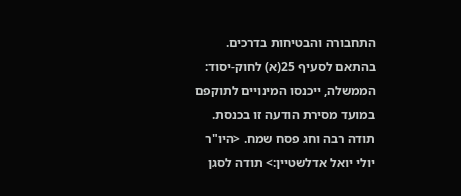התחבורה והבטיחות בדרכים. בהתאם לסעיף 25(א) לחוק-יסוד: הממשלה, ייכנסו המינויים לתוקפם במועד מסירת הודעה זו בכנסת. תודה רבה וחג פסח שמח. <היו"ר יולי יואל אדלשטיין:> תודה לסגן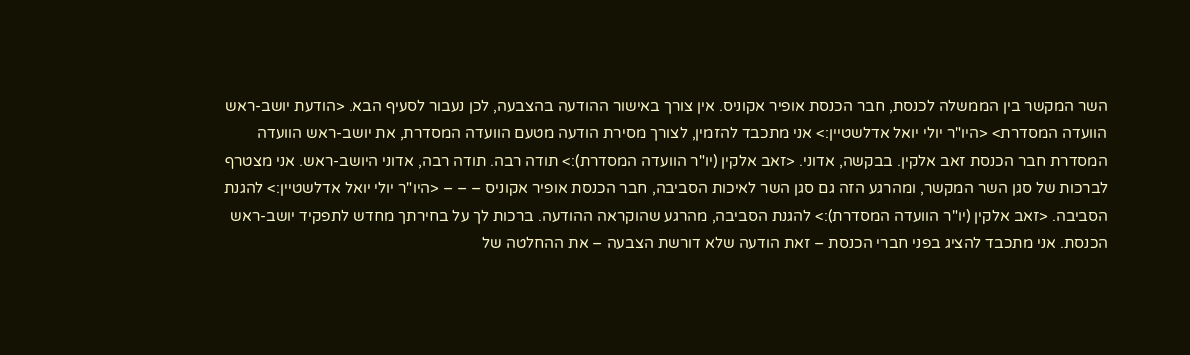השר המקשר בין הממשלה לכנסת, חבר הכנסת אופיר אקוניס. אין צורך באישור ההודעה בהצבעה, לכן נעבור לסעיף הבא. <הודעת יושב-ראש הוועדה המסדרת> <היו"ר יולי יואל אדלשטיין:> אני מתכבד להזמין, לצורך מסירת הודעה מטעם הוועדה המסדרת, את יושב-ראש הוועדה המסדרת חבר הכנסת זאב אלקין. בבקשה, אדוני. <זאב אלקין (יו"ר הוועדה המסדרת):> תודה רבה. תודה רבה, אדוני היושב-ראש. אני מצטרף לברכות של סגן השר המקשר, ומהרגע הזה גם סגן השר לאיכות הסביבה, חבר הכנסת אופיר אקוניס – – – <היו"ר יולי יואל אדלשטיין:> להגנת הסביבה. <זאב אלקין (יו"ר הוועדה המסדרת):> להגנת הסביבה, מהרגע שהוקראה ההודעה. ברכות לך על בחירתך מחדש לתפקיד יושב-ראש הכנסת. אני מתכבד להציג בפני חברי הכנסת – זאת הודעה שלא דורשת הצבעה – את ההחלטה של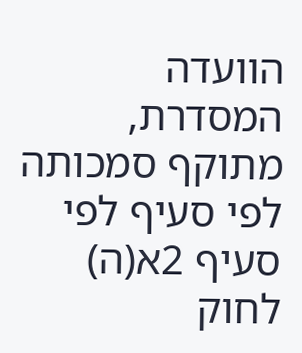הוועדה המסדרת, מתוקף סמכותה לפי סעיף לפי סעיף 2א(ה) לחוק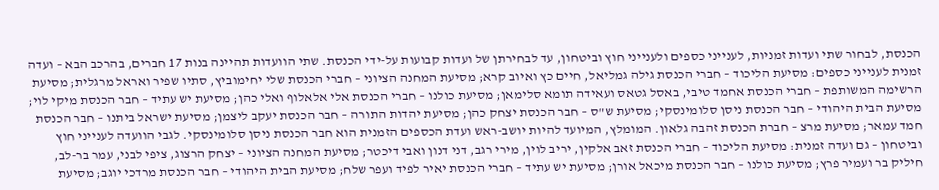הכנסת, לבחור שתי ועדות זמניות, לענייני כספים ולענייני חוץ וביטחון, עד לבחירתן של ועדות קבועות על-ידי הכנסת. שתי הוועדות תהיינה בנות 17 חברים, בהרכב הבא – ועדה זמנית לענייני כספים: מסיעת הליכוד – חברי הכנסת גילה גמליאל, חיים כץ ואיוב קרא; מסיעת המחנה הציוני – חברי הכנסת שלי יחימוביץ, סתיו שפיר ואראל מרגלית; מסיעת הרשימה המשותפת – חברי הכנסת אחמד טיבי, באסל גטאס ועאידה תומא סלימאן; מסיעת כולנו – חברי הכנסת אלי אלאלוף ואלי כהן; מסיעת יש עתיד – חבר הכנסת מיקי לוי; מסיעת הבית היהודי – חבר הכנסת ניסן סלומינסקי; מסיעת ש"ס – חבר הכנסת יצחק כהן; מסיעת יהדות התורה – חבר הכנסת יעקב ליצמן; מסיעת ישראל ביתנו – חבר הכנסת חמד עמאר; מסיעת מרצ – חברת הכנסת זהבה גלאון. המומלץ, המיועד להיות יושב-ראש ועדת הכספים הזמנית הוא חבר הכנסת ניסן סלומינסקי. לגבי הוועדה לענייני חוץ וביטחון – גם ועדה זמנית: מסיעת הליכוד – חברי הכנסת זאב אלקין, יריב לוין, מירי רגב, דני דנון ואבי דיכטר; מסיעת המחנה הציוני – יצחק הרצוג, ציפי לבני, עמר בר-לב, חיליק בר ועמיר פרץ; מסיעת כולנו – חבר הכנסת מיכאל אורן; מסיעת יש עתיד – חברי הכנסת יאיר לפיד ועפר שלח; מסיעת הבית היהודי – חבר הכנסת מרדכי יוגב; מסיעת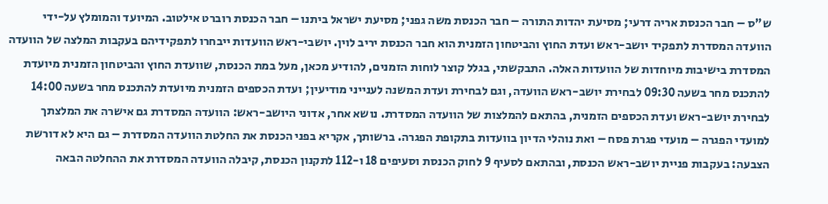ש"ס – חבר הכנסת אריה דרעי; מסיעת יהדות התורה – חבר הכנסת משה גפני; מסיעת ישראל ביתנו – חבר הכנסת רוברט אילטוב. המיועד והמומלץ על-ידי הוועדה המסדרת לתפקיד יושב-ראש ועדת החוץ והביטחון הזמנית הוא חבר הכנסת יריב לוין. יושבי-ראש הוועדות ייבחרו לתפקידיהם בעקבות המלצה של הוועדה המסדרת בישיבות מיוחדות של הוועדות האלה. התבקשתי, בגלל קוצר לוחות הזמנים, להודיע מכאן, מעל במת הכנסת, שוועדת החוץ והביטחון הזמנית מיועדת להתכנס מחר בשעה 09:30 לבחירת יושב-ראש הוועדה, וגם לבחירת ועדת המשנה לענייני מודיעין; ועדת הכספים הזמנית מיועדת להתכנס מחר בשעה 14:00 לבחירת יושב-ראש ועדת הכספים הזמנית, בהתאם להמלצות של הוועדה המסדרת. נושא אחר, אדוני היושב-ראש: הוועדה המסדרת גם אישרה את המלצתך למועדי הפגרה – מועדי פגרת פסח – ואת נוהלי הדיון בוועדות בתקופת הפגרה. ברשותך, אקריא בפני הכנסת את החלטת הוועדה המסדרת – גם היא לא דורשת הצבעה: בעקבות פניית יושב-ראש הכנסת, ובהתאם לסעיף 9 לחוק הכנסת וסעיפים 18 ו-112 לתקנון הכנסת, קיבלה הוועדה המסדרת את ההחלטה הבאה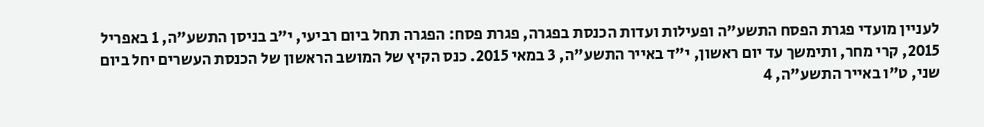לעניין מועדי פגרת הפסח התשע"ה ופעילות ועדות הכנסת בפגרה, פגרת פסח: הפגרה תחל ביום רביעי, י"ב בניסן התשע"ה, 1 באפריל 2015, קרי מחר, ותימשך עד יום ראשון, י"ד באייר התשע"ה, 3 במאי 2015. כנס הקיץ של המושב הראשון של הכנסת העשרים יחל ביום שני, ט"ו באייר התשע"ה, 4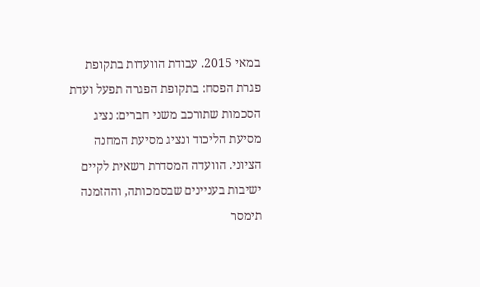במאי 2015. עבודת הוועדות בתקופת פגרת הפסח: בתקופת הפגרה תפעל ועדת הסכמות שתורכב משני חברים: נציג מסיעת הליכוד ונציג מסיעת המחנה הציוני. הוועדה המסדרת רשאית לקיים ישיבות בעניינים שבסמכותה, וההזמנה תימסר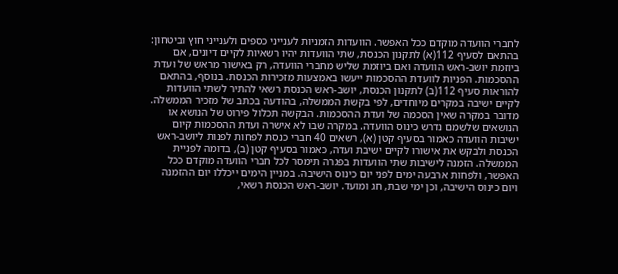לחברי הוועדה מוקדם ככל האפשר. הוועדות הזמניות לענייני כספים ולענייני חוץ וביטחון: בהתאם לסעיף 112(א) לתקנון הכנסת, שתי הוועדות יהיו רשאיות לקיים דיונים, אם ביוזמת יושב-ראש הוועדה ואם ביוזמת שליש מחברי הוועדה, רק באישור מראש של ועדת ההסכמות. הפניות לוועדת ההסכמות ייעשו באמצעות מזכירות הכנסת. בנוסף, בהתאם להוראות סעיף 112(ב) לתקנון הכנסת, יושב-ראש הכנסת רשאי להתיר לשתי הוועדות לקיים ישיבה במקרים מיוחדים, לפי בקשת הממשלה, בהודעה בכתב של מזכיר הממשלה. מדובר במקרה שאין הסכמה של ועדת ההסכמות. הבקשה תכלול פירוט של הנושא או הנושאים שלשמם נדרש כינוס הוועדה. במקרה שבו לא אישרה ועדת ההסכמות קיום ישיבות הוועדה כאמור בסעיף קטן (א), רשאים 40 חברי כנסת לפחות לפנות ליושב-ראש הכנסת ולבקש את אישורו לקיים ישיבת ועדה, כאמור בסעיף קטן (ב), בדומה לפניית הממשלה. הזמנה לישיבות שתי הוועדות בפגרה תימסר לכל חברי הוועדה מוקדם ככל האפשר, ולפחות ארבעה ימים לפני יום כינוס הישיבה. במניין הימים ייכללו יום ההזמנה ויום כינוס הישיבה, וכן ימי שבת, חג ומועד. יושב-ראש הכנסת רשאי,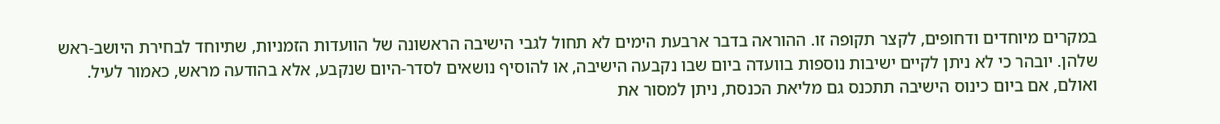במקרים מיוחדים ודחופים, לקצר תקופה זו. ההוראה בדבר ארבעת הימים לא תחול לגבי הישיבה הראשונה של הוועדות הזמניות, שתיוחד לבחירת היושב-ראש שלהן. יובהר כי לא ניתן לקיים ישיבות נוספות בוועדה ביום שבו נקבעה הישיבה, או להוסיף נושאים לסדר-היום שנקבע, אלא בהודעה מראש, כאמור לעיל. ואולם, אם ביום כינוס הישיבה תתכנס גם מליאת הכנסת, ניתן למסור את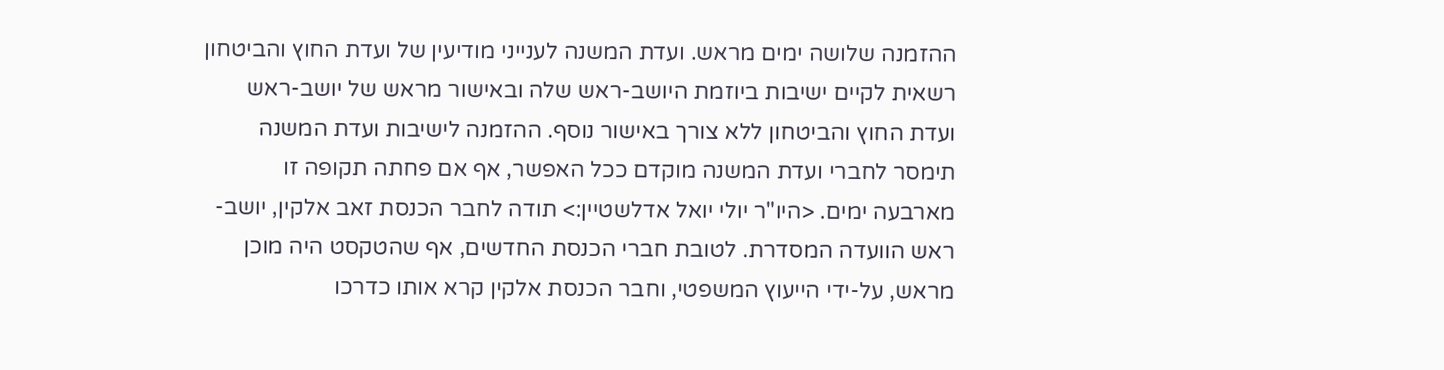ההזמנה שלושה ימים מראש. ועדת המשנה לענייני מודיעין של ועדת החוץ והביטחון רשאית לקיים ישיבות ביוזמת היושב-ראש שלה ובאישור מראש של יושב-ראש ועדת החוץ והביטחון ללא צורך באישור נוסף. ההזמנה לישיבות ועדת המשנה תימסר לחברי ועדת המשנה מוקדם ככל האפשר, אף אם פחתה תקופה זו מארבעה ימים. <היו"ר יולי יואל אדלשטיין:> תודה לחבר הכנסת זאב אלקין, יושב-ראש הוועדה המסדרת. לטובת חברי הכנסת החדשים, אף שהטקסט היה מוכן מראש, על-ידי הייעוץ המשפטי, וחבר הכנסת אלקין קרא אותו כדרכו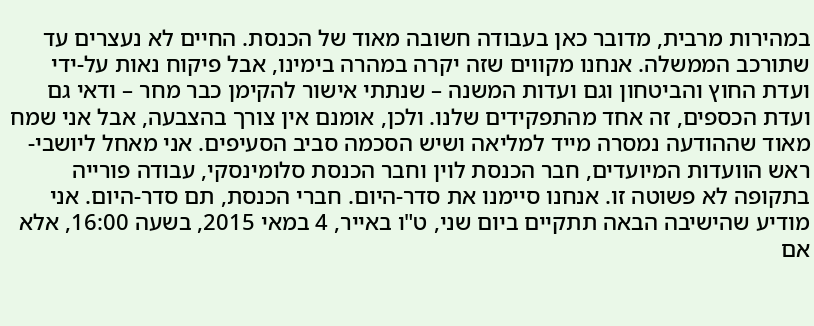במהירות מרבית, מדובר כאן בעבודה חשובה מאוד של הכנסת. החיים לא נעצרים עד שתורכב הממשלה. אנחנו מקווים שזה יקרה במהרה בימינו, אבל פיקוח נאות על-ידי ועדת החוץ והביטחון וגם ועדות המשנה – שנתתי אישור להקימן כבר מחר – ודאי גם ועדת הכספים, זה אחד מהתפקידים שלנו. ולכן, אומנם אין צורך בהצבעה, אבל אני שמח מאוד שההודעה נמסרה מייד למליאה ושיש הסכמה סביב הסעיפים. אני מאחל ליושבי-ראש הוועדות המיועדים, חבר הכנסת לוין וחבר הכנסת סלומינסקי, עבודה פורייה בתקופה לא פשוטה זו. אנחנו סיימנו את סדר-היום. חברי הכנסת, תם סדר-היום. אני מודיע שהישיבה הבאה תתקיים ביום שני, ט"ו באייר, 4 במאי 2015, בשעה 16:00, אלא אם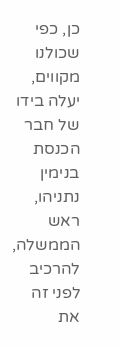כן, כפי שכולנו מקווים, יעלה בידו של חבר הכנסת בנימין נתניהו, ראש הממשלה, להרכיב לפני זה את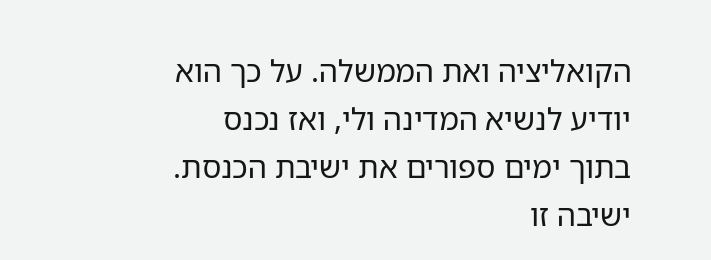הקואליציה ואת הממשלה. על כך הוא יודיע לנשיא המדינה ולי, ואז נכנס בתוך ימים ספורים את ישיבת הכנסת. ישיבה זו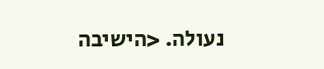נעולה. <הישיבה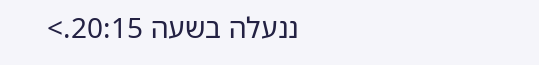ננעלה בשעה 20:15.>